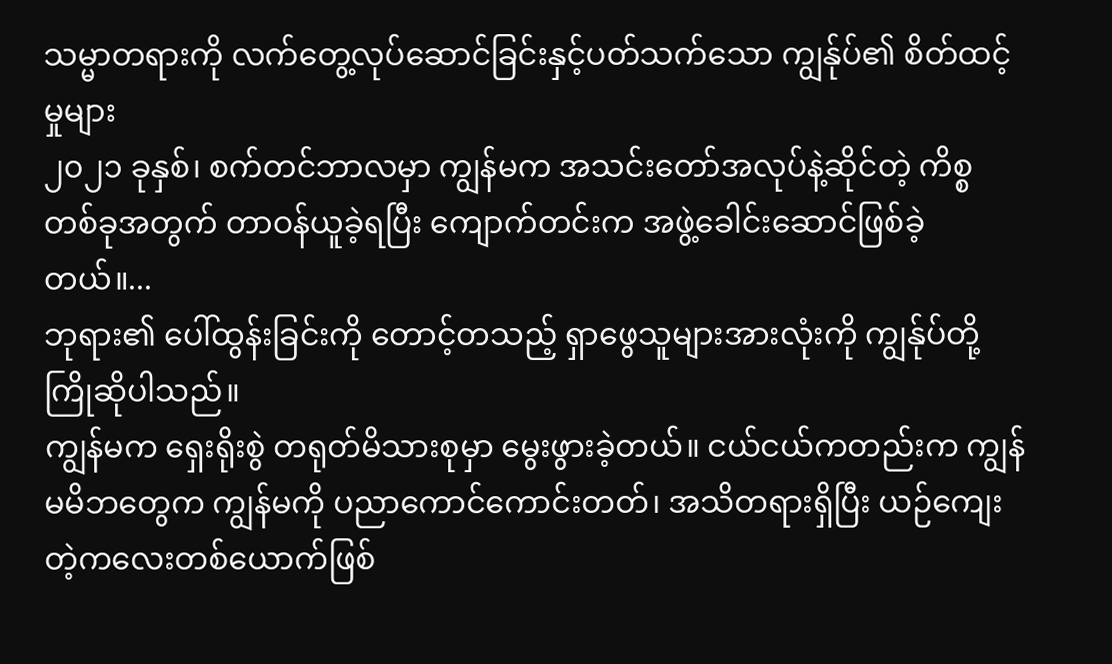သမ္မာတရားကို လက်တွေ့လုပ်ဆောင်ခြင်းနှင့်ပတ်သက်သော ကျွန်ုပ်၏ စိတ်ထင့်မှုများ
၂၀၂၁ ခုနှစ်၊ စက်တင်ဘာလမှာ ကျွန်မက အသင်းတော်အလုပ်နဲ့ဆိုင်တဲ့ ကိစ္စတစ်ခုအတွက် တာဝန်ယူခဲ့ရပြီး ကျောက်တင်းက အဖွဲ့ခေါင်းဆောင်ဖြစ်ခဲ့တယ်။...
ဘုရား၏ ပေါ်ထွန်းခြင်းကို တောင့်တသည့် ရှာဖွေသူများအားလုံးကို ကျွန်ုပ်တို့ကြိုဆိုပါသည်။
ကျွန်မက ရှေးရိုးစွဲ တရုတ်မိသားစုမှာ မွေးဖွားခဲ့တယ်။ ငယ်ငယ်ကတည်းက ကျွန်မမိဘတွေက ကျွန်မကို ပညာကောင်ကောင်းတတ်၊ အသိတရားရှိပြီး ယဉ်ကျေးတဲ့ကလေးတစ်ယောက်ဖြစ်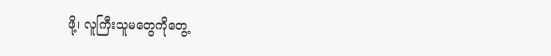ဖို့၊ လူကြီးသူမတွေကိုတွေ့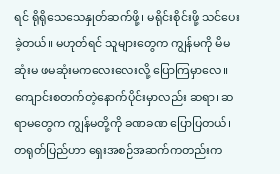ရင် ရိုရိုသေသေနှုတ်ဆက်ဖို့၊ မရိုင်းစိုင်းဖို့ သင်ပေးခဲ့တယ်။ မဟုတ်ရင် သူများတွေက ကျွန်မကို မိမဆုံးမ ဖမဆုံးမကလေးလေးလို့ ပြောကြမှာလေ။ ကျောင်းစတက်တဲ့နောက်ပိုင်းမှာလည်း ဆရာ၊ ဆရာမတွေက ကျွန်မတို့ကို ခဏခဏ ပြောပြတယ်၊ တရုတ်ပြည်ဟာ ရှေးအစဉ်အဆက်ကတည်းက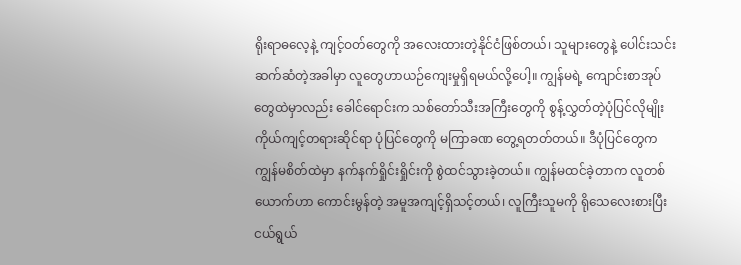ရိုးရာဓလေ့နဲ့ ကျင့်ဝတ်တွေကို အလေးထားတဲ့နိုင်ငံဖြစ်တယ်၊ သူများတွေနဲ့ ပေါင်းသင်းဆက်ဆံတဲ့အခါမှာ လူတွေဟာယဉ်ကျေးမှုရှိရမယ်လို့ပေါ့။ ကျွန်မရဲ့ ကျောင်းစာအုပ်တွေထဲမှာလည်း ခေါင်ရောင်းက သစ်တော်သီးအကြီးတွေကို စွန့်လွှတ်တဲ့ပုံပြင်လိုမျိုး ကိုယ်ကျင့်တရားဆိုင်ရာ ပုံပြင်တွေကို မကြာခဏ တွေ့ရတတ်တယ်။ ဒီပုံပြင်တွေက ကျွန်မစိတ်ထဲမှာ နက်နက်ရှိုင်းရှိုင်းကို စွဲထင်သွားခဲ့တယ်။ ကျွန်မထင်ခဲ့တာက လူတစ်ယောက်ဟာ ကောင်းမွန်တဲ့ အမူအကျင့်ရှိသင့်တယ်၊ လူကြီးသူမကို ရိုသေလေးစားပြီး ငယ်ရွယ်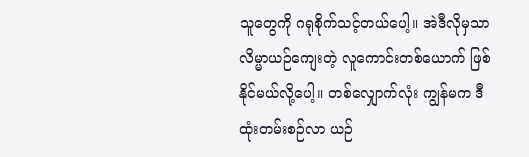သူတွေကို ဂရုစိုက်သင့်တယ်ပေါ့။ အဲဒီလိုမှသာ လိမ္မာယဉ်ကျေးတဲ့ လူကောင်းတစ်ယောက် ဖြစ်နိုင်မယ်လို့ပေါ့။ တစ်လျှောက်လုံး ကျွန်မက ဒီထုံးတမ်းစဉ်လာ ယဉ်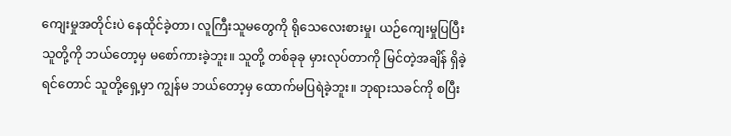ကျေးမှုအတိုင်းပဲ နေထိုင်ခဲ့တာ၊ လူကြီးသူမတွေကို ရိုသေလေးစားမှု၊ ယဉ်ကျေးမှုပြပြီး သူတို့ကို ဘယ်တော့မှ မစော်ကားခဲ့ဘူး။ သူတို့ တစ်ခုခု မှားလုပ်တာကို မြင်တဲ့အချိန် ရှိခဲ့ရင်တောင် သူတို့ရှေ့မှာ ကျွန်မ ဘယ်တော့မှ ထောက်မပြရဲခဲ့ဘူး။ ဘုရားသခင်ကို စပြီး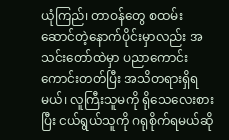ယုံကြည်၊ တာဝန်တွေ စထမ်းဆောင်တဲ့နောက်ပိုင်းမှာလည်း အသင်းတော်ထဲမှာ ပညာကောင်းကောင်းတတ်ပြီး အသိတရားရှိရမယ်၊ လူကြီးသူမကို ရိုသေလေးစားပြီး ငယ်ရွယ်သူကို ဂရုစိုက်ရမယ်ဆို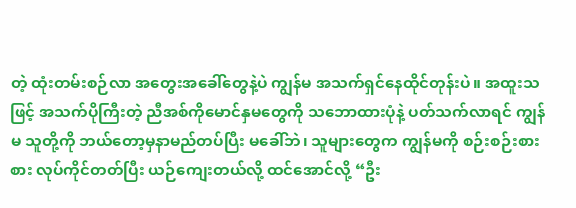တဲ့ ထုံးတမ်းစဉ်လာ အတွေးအခေါ်တွေနဲ့ပဲ ကျွန်မ အသက်ရှင်နေထိုင်တုန်းပဲ။ အထူးသဖြင့် အသက်ပိုကြီးတဲ့ ညီအစ်ကိုမောင်နှမတွေကို သဘောထားပုံနဲ့ ပတ်သက်လာရင် ကျွန်မ သူတို့ကို ဘယ်တော့မှနာမည်တပ်ပြီး မခေါ်ဘဲ၊ သူများတွေက ကျွန်မကို စဉ်းစဉ်းစားစား လုပ်ကိုင်တတ်ပြီး ယဉ်ကျေးတယ်လို့ ထင်အောင်လို့ “ဦး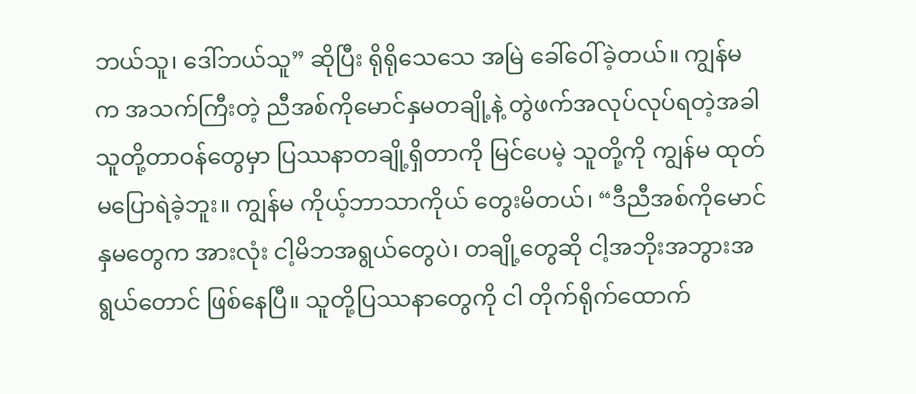ဘယ်သူ၊ ဒေါ်ဘယ်သူ” ဆိုပြီး ရိုရိုသေသေ အမြဲ ခေါ်ဝေါ်ခဲ့တယ်။ ကျွန်မက အသက်ကြီးတဲ့ ညီအစ်ကိုမောင်နှမတချို့နဲ့ တွဲဖက်အလုပ်လုပ်ရတဲ့အခါ သူတို့တာဝန်တွေမှာ ပြဿနာတချို့ရှိတာကို မြင်ပေမဲ့ သူတို့ကို ကျွန်မ ထုတ်မပြောရဲခဲ့ဘူး။ ကျွန်မ ကိုယ့်ဘာသာကိုယ် တွေးမိတယ်၊ “ဒီညီအစ်ကိုမောင်နှမတွေက အားလုံး ငါ့မိဘအရွယ်တွေပဲ၊ တချို့တွေဆို ငါ့အဘိုးအဘွားအရွယ်တောင် ဖြစ်နေပြီ။ သူတို့ပြဿနာတွေကို ငါ တိုက်ရိုက်ထောက်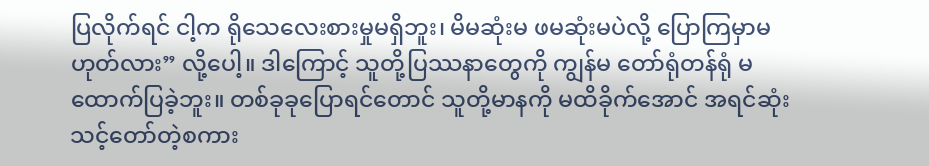ပြလိုက်ရင် ငါ့က ရိုသေလေးစားမှုမရှိဘူး၊ မိမဆုံးမ ဖမဆုံးမပဲလို့ ပြောကြမှာမဟုတ်လား” လို့ပေါ့။ ဒါကြောင့် သူတို့ပြဿနာတွေကို ကျွန်မ တော်ရုံတန်ရုံ မထောက်ပြခဲ့ဘူး။ တစ်ခုခုပြောရင်တောင် သူတို့မာနကို မထိခိုက်အောင် အရင်ဆုံး သင့်တော်တဲ့စကား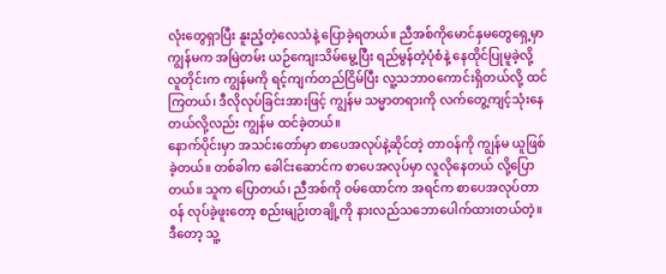လုံးတွေရှာပြီး နူးညံ့တဲ့လေသံနဲ့ ပြောခဲ့ရတယ်။ ညီအစ်ကိုမောင်နှမတွေရှေ့မှာ ကျွန်မက အမြဲတမ်း ယဉ်ကျေးသိမ်မွေ့ပြီး ရည်မွန်တဲ့ပုံစံနဲ့ နေထိုင်ပြုမူခဲ့လို့ လူတိုင်းက ကျွန်မကို ရင့်ကျက်တည်ငြိမ်ပြီး လူ့သဘာဝကောင်းရှိတယ်လို့ ထင်ကြတယ်၊ ဒီလိုလုပ်ခြင်းအားဖြင့် ကျွန်မ သမ္မာတရားကို လက်တွေ့ကျင့်သုံးနေတယ်လို့လည်း ကျွန်မ ထင်ခဲ့တယ်။
နောက်ပိုင်းမှာ အသင်းတော်မှာ စာပေအလုပ်နဲ့ဆိုင်တဲ့ တာဝန်ကို ကျွန်မ ယူဖြစ်ခဲ့တယ်။ တစ်ခါက ခေါင်းဆောင်က စာပေအလုပ်မှာ လူလိုနေတယ် လို့ပြောတယ်။ သူက ပြောတယ်၊ ညီအစ်ကို ဝမ်ထောင်က အရင်က စာပေအလုပ်တာဝန် လုပ်ခဲ့ဖူးတော့ စည်းမျဉ်းတချို့ကို နားလည်သဘောပေါက်ထားတယ်တဲ့။ ဒီတော့ သူ့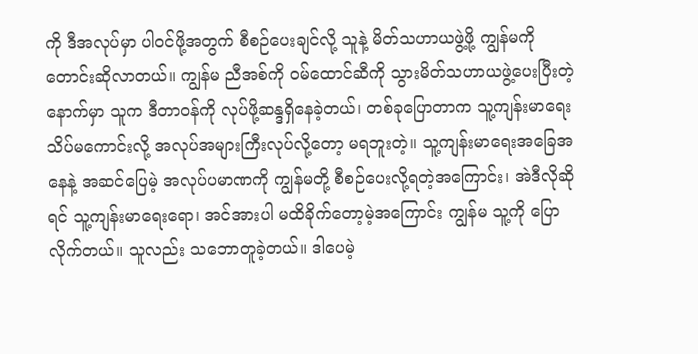ကို ဒီအလုပ်မှာ ပါဝင်ဖို့အတွက် စီစဉ်ပေးချင်လို့ သူနဲ့ မိတ်သဟာယဖွဲ့ဖို့ ကျွန်မကို တောင်းဆိုလာတယ်။ ကျွန်မ ညီအစ်ကို ဝမ်ထောင်ဆီကို သွားမိတ်သဟာယဖွဲ့ပေးပြီးတဲ့နောက်မှာ သူက ဒီတာဝန်ကို လုပ်ဖို့ဆန္ဒရှိနေခဲ့တယ်၊ တစ်ခုပြောတာက သူ့ကျန်းမာရေး သိပ်မကောင်းလို့ အလုပ်အများကြီးလုပ်လို့တော့ မရဘူးတဲ့။ သူ့ကျန်းမာရေးအခြေအနေနဲ့ အဆင်ပြေမဲ့ အလုပ်ပမာဏကို ကျွန်မတို့ စီစဉ်ပေးလို့ရတဲ့အကြောင်း၊ အဲဒီလိုဆိုရင် သူ့ကျန်းမာရေးရော၊ အင်အားပါ မထိခိုက်တော့မဲ့အကြောင်း ကျွန်မ သူ့ကို ပြောလိုက်တယ်။ သူလည်း သဘောတူခဲ့တယ်။ ဒါပေမဲ့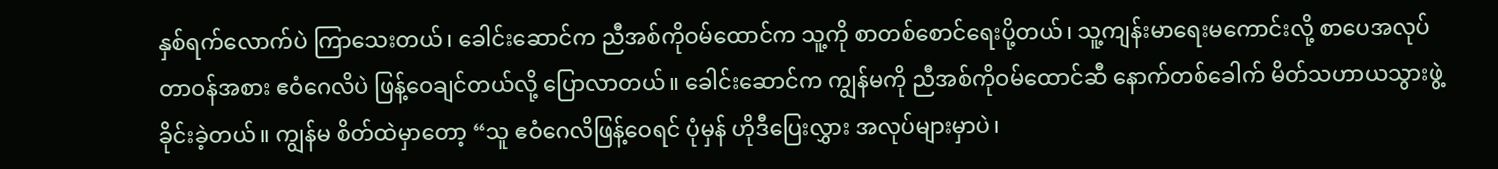နှစ်ရက်လောက်ပဲ ကြာသေးတယ်၊ ခေါင်းဆောင်က ညီအစ်ကိုဝမ်ထောင်က သူ့ကို စာတစ်စောင်ရေးပို့တယ်၊ သူ့ကျန်းမာရေးမကောင်းလို့ စာပေအလုပ်တာဝန်အစား ဧဝံဂေလိပဲ ဖြန့်ဝေချင်တယ်လို့ ပြောလာတယ်။ ခေါင်းဆောင်က ကျွန်မကို ညီအစ်ကိုဝမ်ထောင်ဆီ နောက်တစ်ခေါက် မိတ်သဟာယသွားဖွဲ့ခိုင်းခဲ့တယ်။ ကျွန်မ စိတ်ထဲမှာတော့ “သူ ဧဝံဂေလိဖြန့်ဝေရင် ပုံမှန် ဟိုဒီပြေးလွှား အလုပ်များမှာပဲ၊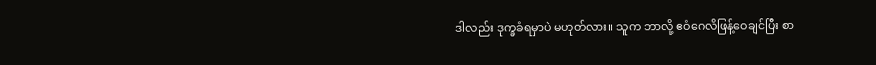ဒါလည်း ဒုက္ခခံရမှာပဲ မဟုတ်လား။ သူက ဘာလို့ ဧဝံဂေလိဖြန့်ဝေချင်ပြီး စာ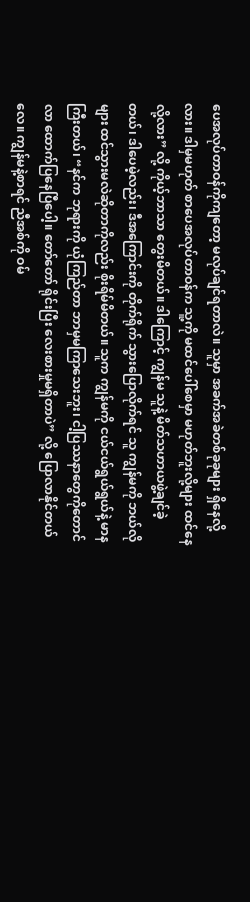ပေအလုပ်တာဝန်ကိုကျတော့ မလုပ်ချင်ရတာလဲ။ သူမှာ အခက်အခဲတစ်ခုခုများ ရှိနေလို့လား။ ဒါမှမဟုတ် စာပေအလုပ်တာဝန်က သူ့ကို မထင်ပေါ်စေမှာ မဟုတ်ဘူးလို့များ ထင်နေလို့လား” လို့ ကိုယ့်ဘာသာ တွေးမိတယ်။ ဒါကြောင့် ကျွန်မ သူနဲ့ မိတ်သဟာယဖွဲ့ချင်ခဲ့တယ်၊ ဒါပေမဲ့လည်း၊ ဒီအကြောင်းကို တိုက်ရိုက် သွားပြောလိုက်ရင် သူ ကျွန်မကို ဘယ်လိုများ ထင်သွားမလဲဆိုတာကိုလည်း စိုးရိမ်မိတယ်။ သူက ကျွန်မကို ငယ်ငယ်ရွယ်ရွယ်နဲ့ မာနကြီးတယ်၊ “နင်က ဘုရားကို ယုံကြည်တာ ဘာမှမကြာသေးဘူး၊ ငါ့ပြဿနာတွေကိုတောင် လာ ထောက်ပြနေပြီပေါ့။ တော်တော် ရိုင်းပြီး လေးစားမှုမရှိတာပဲ” လို့ ပြောလာနိုင်တယ်လေ။ ကျွန်မနဲ့စာရင် ညီအစ်ကို ဝမ်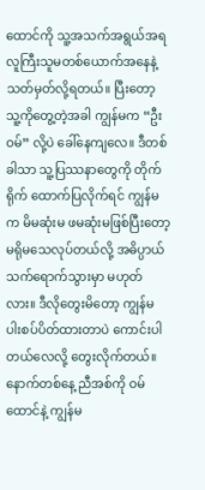ထောင်ကို သူ့အသက်အရွယ်အရ လူကြီးသူမတစ်ယောက်အနေနဲ့ သတ်မှတ်လို့ရတယ်။ ပြီးတော့ သူ့ကိုတွေ့တဲ့အခါ ကျွန်မက “ဦးဝမ်” လို့ပဲ ခေါ်နေကျလေ။ ဒီတစ်ခါသာ သူ့ပြဿနာတွေကို တိုက်ရိုက် ထောက်ပြလိုက်ရင် ကျွန်မက မိမဆုံးမ ဖမဆုံးမဖြစ်ပြီးတော့ မရိုမသေလုပ်တယ်လို့ အဓိပ္ပာယ်သက်ရောက်သွားမှာ မဟုတ်လား။ ဒီလိုတွေးမိတော့ ကျွန်မ ပါးစပ်ပိတ်ထားတာပဲ ကောင်းပါတယ်လေလို့ တွေးလိုက်တယ်။ နောက်တစ်နေ့ ညီအစ်ကို ဝမ်ထောင်နဲ့ ကျွန်မ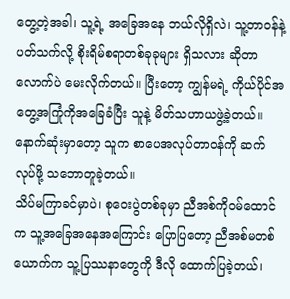တွေ့တဲ့အခါ၊ သူ့ရဲ့ အခြေအနေ ဘယ်လိုရှိလဲ၊ သူ့တာဝန်နဲ့ပတ်သက်လို့ စိုးရိမ်စရာတစ်ခုခုများ ရှိသလား ဆိုတာလောက်ပဲ မေးလိုက်တယ်။ ပြီးတော့ ကျွန်မရဲ့ ကိုယ်ပိုင်အတွေ့အကြုံကိုအခြေခံပြီး သူနဲ့ မိတ်သဟာယဖွဲ့ခဲ့တယ်။ နောက်ဆုံးမှာတော့ သူက စာပေအလုပ်တာဝန်ကို ဆက်လုပ်ဖို့ သဘောတူခဲ့တယ်။
သိပ်မကြာခင်မှာပဲ၊ စုဝေးပွဲတစ်ခုမှာ ညီအစ်ကိုဝမ်ထောင်က သူ့အခြေအနေအကြောင်း ပြောပြတော့ ညီအစ်မတစ်ယောက်က သူ့ပြဿနာတွေကို ဒီလို ထောက်ပြခဲ့တယ်၊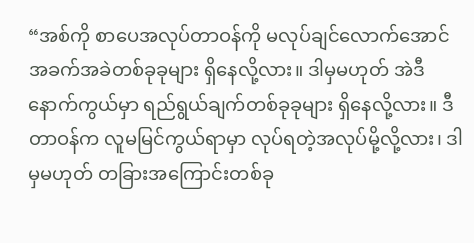“အစ်ကို စာပေအလုပ်တာဝန်ကို မလုပ်ချင်လောက်အောင် အခက်အခဲတစ်ခုခုများ ရှိနေလို့လား။ ဒါမှမဟုတ် အဲဒီနောက်ကွယ်မှာ ရည်ရွယ်ချက်တစ်ခုခုများ ရှိနေလို့လား။ ဒီတာဝန်က လူမမြင်ကွယ်ရာမှာ လုပ်ရတဲ့အလုပ်မို့လို့လား၊ ဒါမှမဟုတ် တခြားအကြောင်းတစ်ခု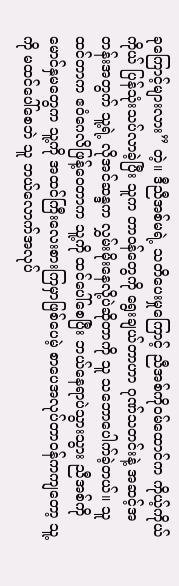ခုကြောင့်များလား” တဲ့။ ဒီညီအစ်မရဲ့ သတိပေးမှုကြောင့် ညီအစ်ကိုဝမ်ထောင်က ကိုယ့်ကိုယ်ကိုယ် ပြန်သုံးသပ်လာခဲ့ပြီး သူက တာဝန်တွေကို ရွေးချယ်တာဟာ ဂုဏ်သတင်းနဲ့ အဆင့်အတန်းအတွက် သူ့ရဲ့ လိုအင်ဆန္ဒက လွှမ်းမိုးနေလို့ပဲဆိုတာကို သူ သဘောပေါက်ခဲ့တယ်။ သူထင်တာက ဧဝံဂေလိဖြန့်ဝေတာက သူ့ကို ထင်ပေါ်စေပြီး ဘယ်နေရာပဲသွားသွား ညီအစ်ကိုမောင်နှမတွေက သူ့ကို အထင်ကြီးလေးစားကြမှာဖြစ်ပေမဲ့ စာပေအလုပ်တာဝန်ကကျတော့ သူ့ကို မထင်ပေါ်စေဘဲ သူ ဘယ်လောက်အလုပ်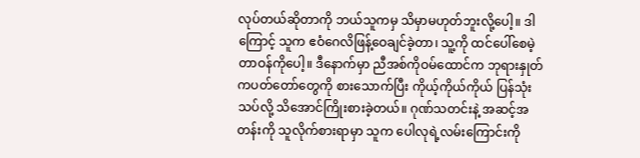လုပ်တယ်ဆိုတာကို ဘယ်သူကမှ သိမှာမဟုတ်ဘူးလို့ပေါ့။ ဒါကြောင့် သူက ဧဝံဂေလိဖြန့်ဝေချင်ခဲ့တာ၊ သူ့ကို ထင်ပေါ်စေမဲ့ တာဝန်ကိုပေါ့။ ဒီနောက်မှာ ညီအစ်ကိုဝမ်ထောင်က ဘုရားနှုတ်ကပတ်တော်တွေကို စားသောက်ပြီး ကိုယ့်ကိုယ်ကိုယ် ပြန်သုံးသပ်လို့ သိအောင်ကြိုးစားခဲ့တယ်။ ဂုဏ်သတင်းနဲ့ အဆင့်အတန်းကို သူလိုက်စားရာမှာ သူက ပေါလုရဲ့လမ်းကြောင်းကို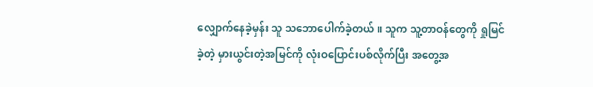လျှောက်နေခဲ့မှန်း သူ သဘောပေါက်ခဲ့တယ်။ သူက သူ့တာဝန်တွေကို ရှုမြင်ခဲ့တဲ့ မှားယွင်းတဲ့အမြင်ကို လုံးဝပြောင်းပစ်လိုက်ပြီး အတွေ့အ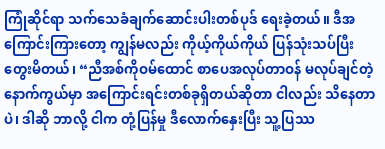ကြုံဆိုင်ရာ သက်သေခံချက်ဆောင်းပါးတစ်ပုဒ် ရေးခဲ့တယ်။ ဒီအကြောင်းကြားတော့ ကျွန်မလည်း ကိုယ့်ကိုယ်ကိုယ် ပြန်သုံးသပ်ပြီး တွေးမိတယ်၊ “ညီအစ်ကိုဝမ်ထောင် စာပေအလုပ်တာဝန် မလုပ်ချင်တဲ့နောက်ကွယ်မှာ အကြောင်းရင်းတစ်ခုရှိတယ်ဆိုတာ ငါလည်း သိနေတာပဲ၊ ဒါဆို ဘာလို့ ငါက တုံ့ပြန်မှု ဒီလောက်နှေးပြီး သူ့ပြဿ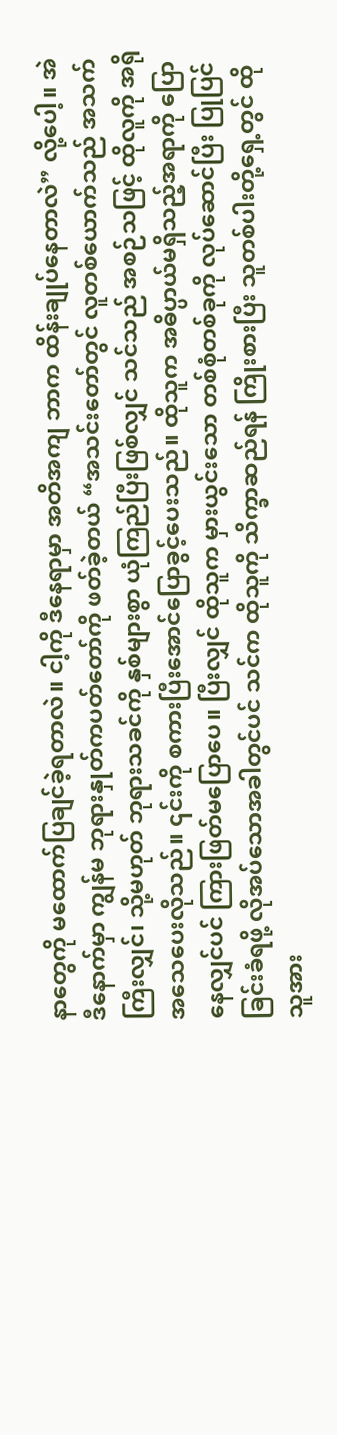နာတွေကို မထောက်ပြချင်ခဲ့ရတာလဲ။ ငါ့ကို ဒီနေရာမှာ အတိအကျ ဘာက ထိန်းချုပ်နေတာလဲ” လို့ပေါ့။ အဲဒီနောက်မှာ ကျွန်မ ဘုရားနှုတ်ကပတ်တော်ကို ဖတ်ခဲ့တယ် “အသင်းတော်တွင် လူတစ်ယောက်သည် အသက်ကြီးလျှင်၊ သို့မဟုတ် ဘုရားသခင်ကို နှစ်များစွာ ယုံကြည်ပြီးဖြစ်လျှင် သင်သည် အစဉ်သဖြင့် ထိုလူကို အရိုအသေပေးလိုသည်။ ၎င်းကို စကားပြီးအောင်ပြောခွင့်ပေးသည်။ ထိုသူက အဓိပ္ပာယ်မရှိသည့်အရာကို ပြောနေလျှင်ပင် ကြားဖြတ်မပြောပေ။ ပြီးလျှင် ထိုသူက မှားယွင်းသော တစ်စုံတစ်ခုကို လုပ်ဆောင်ပြီး ပြုပြင်ခြင်းခံရဖို့ လိုအပ်သောအခါတွင်ပင် သင်က ထိုသူကို သိက္ခာဆည်ရန် ကြိုးစားပြီး သူတစ်ပါးတို့ရှေ့တွင် ထိုသူအား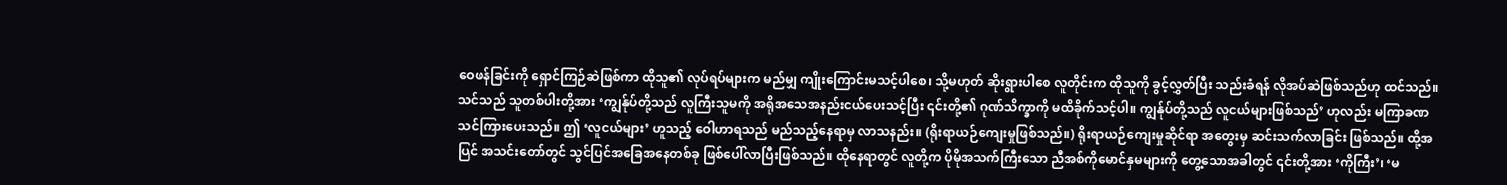ဝေဖန်ခြင်းကို ရှောင်ကြဉ်ဆဲဖြစ်ကာ ထိုသူ၏ လုပ်ရပ်များက မည်မျှ ကျိုးကြောင်းမသင့်ပါစေ၊ သို့မဟုတ် ဆိုးရွားပါစေ လူတိုင်းက ထိုသူကို ခွင့်လွှတ်ပြီး သည်းခံရန် လိုအပ်ဆဲဖြစ်သည်ဟု ထင်သည်။ သင်သည် သူတစ်ပါးတို့အား ‘ကျွန်ုပ်တို့သည် လူကြီးသူမကို အရိုအသေအနည်းငယ်ပေးသင့်ပြီး ၎င်းတို့၏ ဂုဏ်သိက္ခာကို မထိခိုက်သင့်ပါ။ ကျွန်ုပ်တို့သည် လူငယ်များဖြစ်သည်’ ဟုလည်း မကြာခဏ သင်ကြားပေးသည်။ ဤ ‘လူငယ်များ’ ဟူသည့် ဝေါဟာရသည် မည်သည့်နေရာမှ လာသနည်း။ (ရိုးရာယဉ်ကျေးမှုဖြစ်သည်။) ရိုးရာယဉ်ကျေးမှုဆိုင်ရာ အတွေးမှ ဆင်းသက်လာခြင်း ဖြစ်သည်။ ထို့အပြင် အသင်းတော်တွင် သွင်ပြင်အခြေအနေတစ်ခု ဖြစ်ပေါ်လာပြီးဖြစ်သည်။ ထိုနေရာတွင် လူတို့က ပိုမိုအသက်ကြီးသော ညီအစ်ကိုမောင်နှမများကို တွေ့သောအခါတွင် ၎င်းတို့အား ‘ကိုကြီး’၊ ‘မ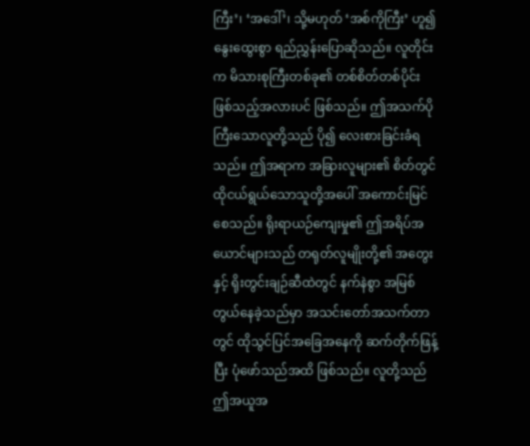ကြီး’၊ ‘အဒေါ်’၊ သို့မဟုတ် ‘အစ်ကိုကြီး’ ဟူ၍ နွေးထွေးစွာ ရည်ညွှန်းပြောဆိုသည်။ လူတိုင်းက မိသားစုကြီးတစ်ခု၏ တစ်စိတ်တစ်ပိုင်း ဖြစ်သည့်အလားပင် ဖြစ်သည်။ ဤအသက်ပိုကြီးသောလူတို့သည် ပို၍ လေးစားခြင်းခံရသည်။ ဤအရာက အခြားလူများ၏ စိတ်တွင် ထိုငယ်ရွယ်သောသူတို့အပေါ် အကောင်းမြင်စေသည်။ ရိုးရာယဉ်ကျေးမှု၏ ဤအရိပ်အယောင်များသည် တရုတ်လူမျိုးတို့၏ အတွေးနှင့် ရိုးတွင်းချဉ်ဆီထဲတွင် နက်နဲစွာ အမြစ်တွယ်နေခဲ့သည်မှာ အသင်းတော်အသက်တာတွင် ထိုသွင်ပြင်အခြေအနေကို ဆက်တိုက်ဖြန့်ပြီး ပုံဖော်သည်အထိ ဖြစ်သည်။ လူတို့သည် ဤအယူအ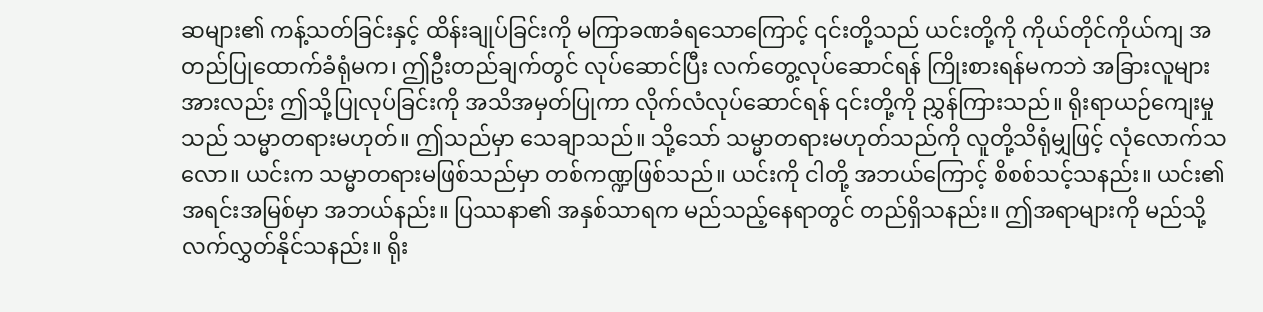ဆများ၏ ကန့်သတ်ခြင်းနှင့် ထိန်းချုပ်ခြင်းကို မကြာခဏခံရသောကြောင့် ၎င်းတို့သည် ယင်းတို့ကို ကိုယ်တိုင်ကိုယ်ကျ အတည်ပြုထောက်ခံရုံမက၊ ဤဦးတည်ချက်တွင် လုပ်ဆောင်ပြီး လက်တွေ့လုပ်ဆောင်ရန် ကြိုးစားရန်မကဘဲ အခြားလူများအားလည်း ဤသို့ပြုလုပ်ခြင်းကို အသိအမှတ်ပြုကာ လိုက်လံလုပ်ဆောင်ရန် ၎င်းတို့ကို ညွှန်ကြားသည်။ ရိုးရာယဉ်ကျေးမှုသည် သမ္မာတရားမဟုတ်။ ဤသည်မှာ သေချာသည်။ သို့သော် သမ္မာတရားမဟုတ်သည်ကို လူတို့သိရုံမျှဖြင့် လုံလောက်သလော။ ယင်းက သမ္မာတရားမဖြစ်သည်မှာ တစ်ကဏ္ဍဖြစ်သည်။ ယင်းကို ငါတို့ အဘယ်ကြောင့် စိစစ်သင့်သနည်း။ ယင်း၏ အရင်းအမြစ်မှာ အဘယ်နည်း။ ပြဿနာ၏ အနှစ်သာရက မည်သည့်နေရာတွင် တည်ရှိသနည်း။ ဤအရာများကို မည်သို့ လက်လွှတ်နိုင်သနည်း။ ရိုး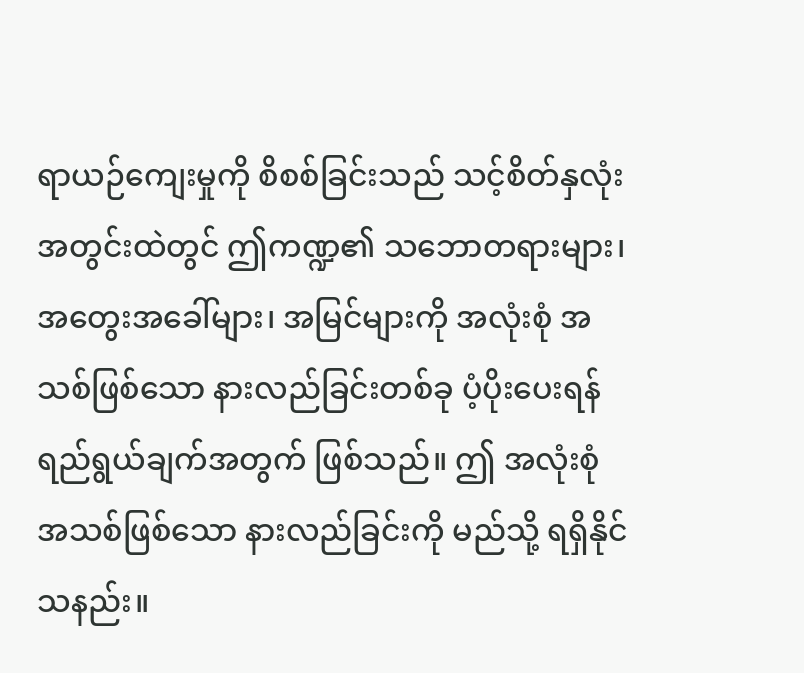ရာယဉ်ကျေးမှုကို စိစစ်ခြင်းသည် သင့်စိတ်နှလုံးအတွင်းထဲတွင် ဤကဏ္ဍ၏ သဘောတရားများ၊ အတွေးအခေါ်များ၊ အမြင်များကို အလုံးစုံ အသစ်ဖြစ်သော နားလည်ခြင်းတစ်ခု ပံ့ပိုးပေးရန် ရည်ရွယ်ချက်အတွက် ဖြစ်သည်။ ဤ အလုံးစုံ အသစ်ဖြစ်သော နားလည်ခြင်းကို မည်သို့ ရရှိနိုင်သနည်း။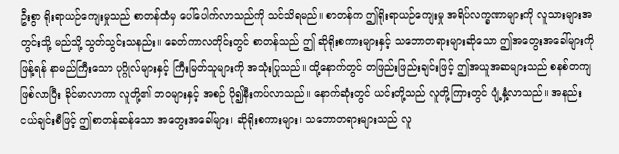ဦးစွာ ရိုးရာယဉ်ကျေးမှုသည် စာတန်ထံမှ ပေါ်ပေါက်လာသည်ကို သင်သိရမည်။ စာတန်က ဤရိုးရာယဉ်ကျေးမှု အရိပ်လက္ခဏာများကို လူသားများအတွင်းသို့ မည်သို့ သွတ်သွင်းသနည်း။ ခေတ်ကာလတိုင်းတွင် စာတန်သည် ဤ ဆိုရိုးစကားများနှင့် သဘောတရားများဆိုသော ဤအတွေးအခေါ်များကို ဖြန့်ရန် နာမည်ကြီးသော ပုဂ္ဂိုလ်များနှင့် ကြီးမြတ်သူများကို အသုံးပြုသည်။ ထို့နောက်တွင် တဖြည်းဖြည်းချင်းဖြင့် ဤအယူအဆများသည် စနစ်တကျဖြစ်လာပြီး ခိုင်မာလာကာ လူတို့၏ ဘဝများနှင့် အစဉ် ပို၍နီးကပ်လာသည်။ နောက်ဆုံးတွင် ယင်းတို့သည် လူတို့ကြားတွင် ပျံ့နှံ့လာသည်။ အနည်းငယ်ချင်းစီဖြင့် ဤစာတန်ဆန်သော အတွေးအခေါ်များ၊ ဆိုရိုးစကားများ၊ သဘောတရားများသည် လူ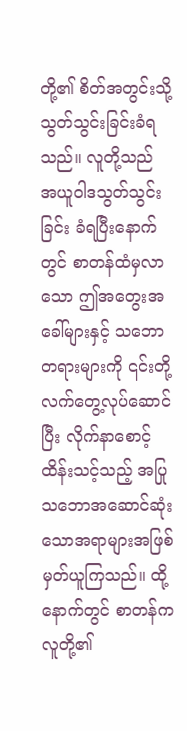တို့၏ စိတ်အတွင်းသို့ သွတ်သွင်းခြင်းခံရသည်။ လူတို့သည် အယူဝါဒသွတ်သွင်းခြင်း ခံရပြီးနောက်တွင် စာတန်ထံမှလာသော ဤအတွေးအခေါ်များနှင့် သဘောတရားများကို ၎င်းတို့ လက်တွေ့လုပ်ဆောင်ပြီး လိုက်နာစောင့်ထိန်းသင့်သည့် အပြုသဘောအဆောင်ဆုံးသောအရာများအဖြစ် မှတ်ယူကြသည်။ ထို့နောက်တွင် စာတန်က လူတို့၏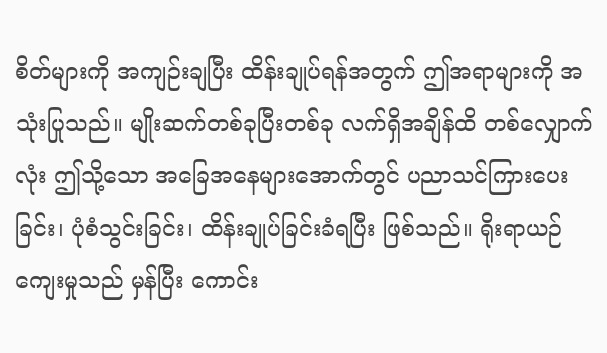စိတ်များကို အကျဉ်းချပြီး ထိန်းချုပ်ရန်အတွက် ဤအရာများကို အသုံးပြုသည်။ မျိုးဆက်တစ်ခုပြီးတစ်ခု လက်ရှိအချိန်ထိ တစ်လျှောက်လုံး ဤသို့သော အခြေအနေများအောက်တွင် ပညာသင်ကြားပေးခြင်း၊ ပုံစံသွင်းခြင်း၊ ထိန်းချုပ်ခြင်းခံရပြီး ဖြစ်သည်။ ရိုးရာယဉ်ကျေးမှုသည် မှန်ပြီး ကောင်း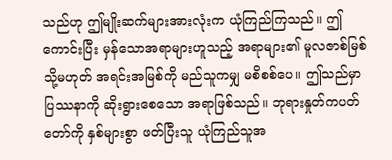သည်ဟု ဤမျိုးဆက်များအားလုံးက ယုံကြည်ကြသည်။ ဤကောင်းပြီး မှန်သောအရာများဟူသည့် အရာများ၏ မူလဇာစ်မြစ် သို့မဟုတ် အရင်းအမြစ်ကို မည်သူကမျှ မစိစစ်ပေ။ ဤသည်မှာ ပြဿနာကို ဆိုးရွားစေသော အရာဖြစ်သည်။ ဘုရားနှုတ်ကပတ်တော်ကို နှစ်များစွာ ဖတ်ပြီးသူ ယုံကြည်သူအ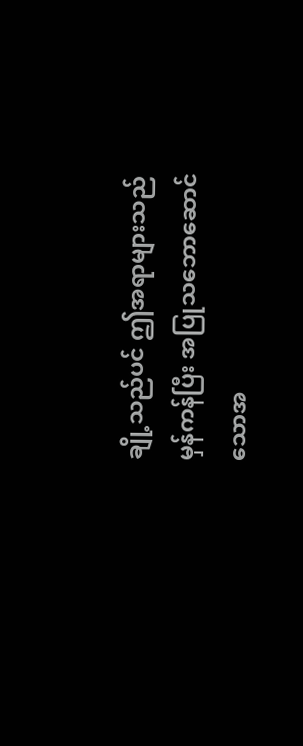ချို့သည်ပင် ဤအရာများသည် မှန်ကန်ပြီး အပြုသဘောဆောင်သောအ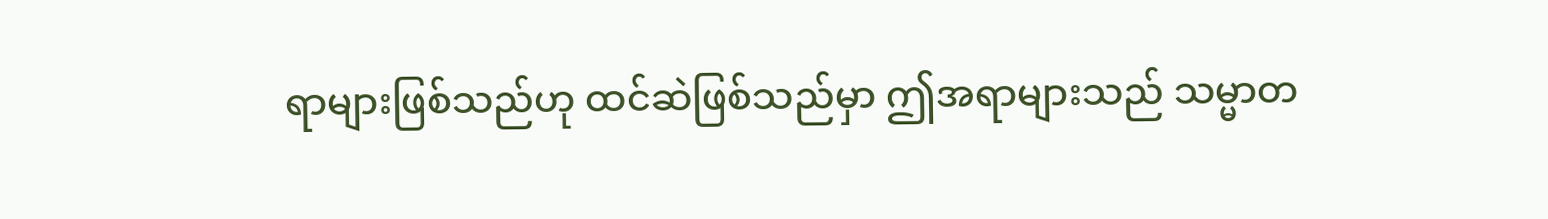ရာများဖြစ်သည်ဟု ထင်ဆဲဖြစ်သည်မှာ ဤအရာများသည် သမ္မာတ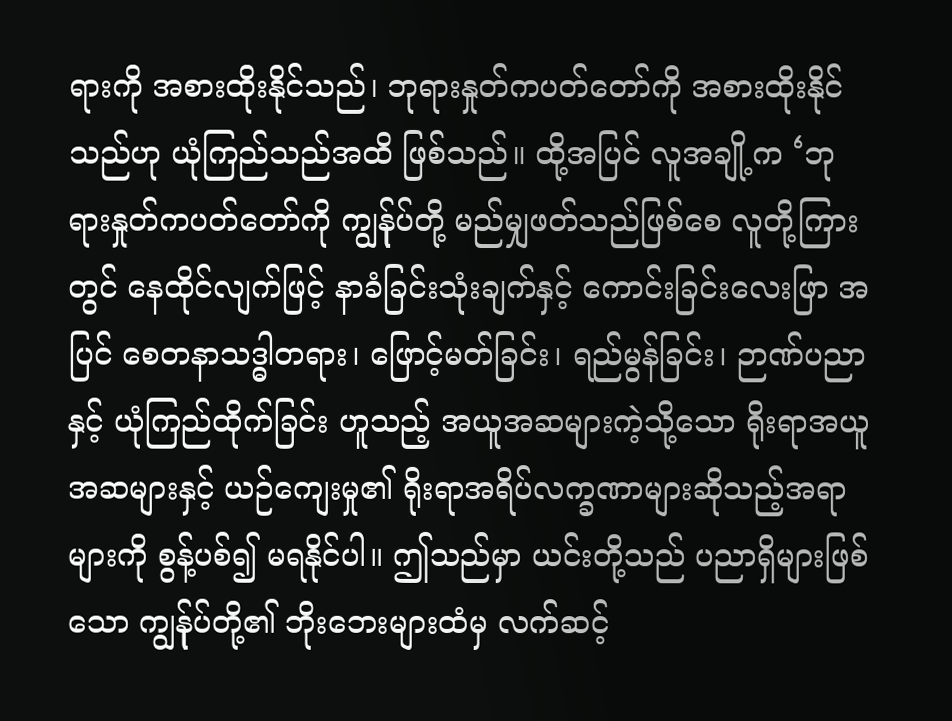ရားကို အစားထိုးနိုင်သည်၊ ဘုရားနှုတ်ကပတ်တော်ကို အစားထိုးနိုင်သည်ဟု ယုံကြည်သည်အထိ ဖြစ်သည်။ ထို့အပြင် လူအချို့က ‘ဘုရားနှုတ်ကပတ်တော်ကို ကျွန်ုပ်တို့ မည်မျှဖတ်သည်ဖြစ်စေ လူတို့ကြားတွင် နေထိုင်လျက်ဖြင့် နာခံခြင်းသုံးချက်နှင့် ကောင်းခြင်းလေးဖြာ အပြင် စေတနာသဒ္ဓါတရား၊ ဖြောင့်မတ်ခြင်း၊ ရည်မွန်ခြင်း၊ ဉာဏ်ပညာနှင့် ယုံကြည်ထိုက်ခြင်း ဟူသည့် အယူအဆများကဲ့သို့သော ရိုးရာအယူအဆများနှင့် ယဉ်ကျေးမှု၏ ရိုးရာအရိပ်လက္ခဏာများဆိုသည့်အရာများကို စွန့်ပစ်၍ မရနိုင်ပါ။ ဤသည်မှာ ယင်းတို့သည် ပညာရှိများဖြစ်သော ကျွန်ုပ်တို့၏ ဘိုးဘေးများထံမှ လက်ဆင့်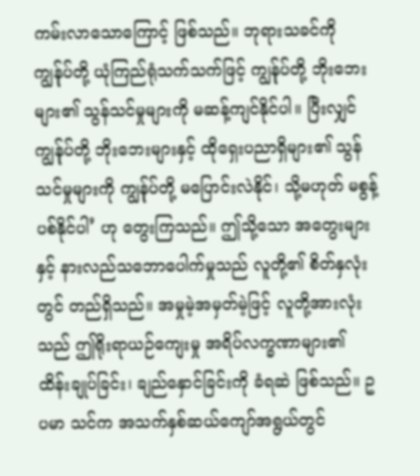ကမ်းလာသောကြောင့် ဖြစ်သည်။ ဘုရားသခင်ကို ကျွန်ုပ်တို့ ယုံကြည်ရုံသက်သက်ဖြင့် ကျွန်ုပ်တို့ ဘိုးဘေးများ၏ သွန်သင်မှုများကို မဆန့်ကျင်နိုင်ပါ။ ပြီးလျှင် ကျွန်ုပ်တို့ ဘိုးဘေးများနှင့် ထိုရှေးပညာရှိများ၏ သွန်သင်မှုများကို ကျွန်ုပ်တို့ မပြောင်းလဲနိုင်၊ သို့မဟုတ် မစွန့်ပစ်နိုင်ပါ’ ဟု တွေးကြသည်။ ဤသို့သော အတွေးများနှင့် နားလည်သဘောပေါက်မှုသည် လူတို့၏ စိတ်နှလုံးတွင် တည်ရှိသည်။ အမှုမဲ့အမှတ်မဲ့ဖြင့် လူတို့အားလုံးသည် ဤရိုးရာယဉ်ကျေးမှု အရိပ်လက္ခဏာများ၏ ထိန်းချုပ်ခြင်း၊ ချည်နှောင်ခြင်းကို ခံရဆဲ ဖြစ်သည်။ ဥပမာ သင်က အသက်နှစ်ဆယ်ကျော်အရွယ်တွင်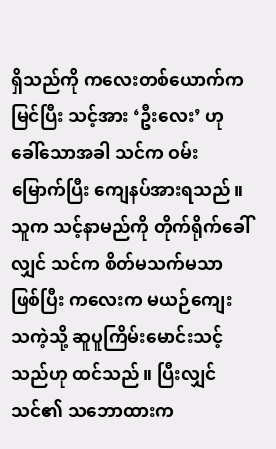ရှိသည်ကို ကလေးတစ်ယောက်က မြင်ပြီး သင့်အား ‘ဦးလေး’ ဟု ခေါ်သောအခါ သင်က ဝမ်းမြောက်ပြီး ကျေနပ်အားရသည်။ သူက သင့်နာမည်ကို တိုက်ရိုက်ခေါ်လျှင် သင်က စိတ်မသက်မသာဖြစ်ပြီး ကလေးက မယဉ်ကျေးသကဲ့သို့ ဆူပူကြိမ်းမောင်းသင့်သည်ဟု ထင်သည်။ ပြီးလျှင် သင်၏ သဘောထားက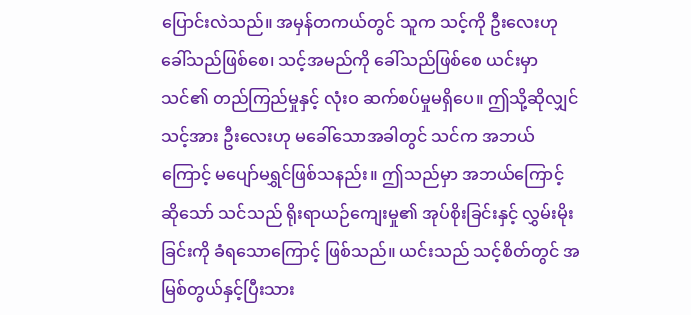ပြောင်းလဲသည်။ အမှန်တကယ်တွင် သူက သင့်ကို ဦးလေးဟု ခေါ်သည်ဖြစ်စေ၊ သင့်အမည်ကို ခေါ်သည်ဖြစ်စေ ယင်းမှာ သင်၏ တည်ကြည်မှုနှင့် လုံးဝ ဆက်စပ်မှုမရှိပေ။ ဤသို့ဆိုလျှင် သင့်အား ဦးလေးဟု မခေါ်သောအခါတွင် သင်က အဘယ်ကြောင့် မပျော်မရွှင်ဖြစ်သနည်း။ ဤသည်မှာ အဘယ်ကြောင့်ဆိုသော် သင်သည် ရိုးရာယဉ်ကျေးမှု၏ အုပ်စိုးခြင်းနှင့် လွှမ်းမိုးခြင်းကို ခံရသောကြောင့် ဖြစ်သည်။ ယင်းသည် သင့်စိတ်တွင် အမြစ်တွယ်နှင့်ပြီးသား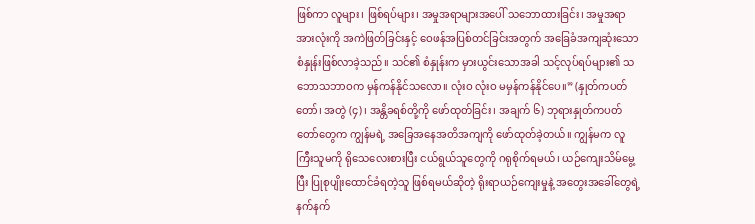ဖြစ်ကာ လူများ၊ ဖြစ်ရပ်များ၊ အမှုအရာများအပေါ် သဘောထားခြင်း၊ အမှုအရာအားလုံးကို အကဲဖြတ်ခြင်းနှင့် ဝေဖန်အပြစ်တင်ခြင်းအတွက် အခြေခံအကျဆုံးသော စံနှုန်းဖြစ်လာခဲ့သည်။ သင်၏ စံနှုန်းက မှားယွင်းသောအခါ သင့်လုပ်ရပ်များ၏ သဘောသဘာဝက မှန်ကန်နိုင်သလော။ လုံးဝ လုံးဝ မမှန်ကန်နိုင်ပေ။” (နှုတ်ကပတ်တော်၊ အတွဲ (၄)၊ အန္တိခရစ်တို့ကို ဖော်ထုတ်ခြင်း၊ အချက် ၆) ဘုရားနှုတ်ကပတ်တော်တွေက ကျွန်မရဲ့ အခြေအနေအတိအကျကို ဖော်ထုတ်ခဲ့တယ်။ ကျွန်မက လူကြီးသူမကို ရိုသေလေးစားပြီး ငယ်ရွယ်သူတွေကို ဂရုစိုက်ရမယ်၊ ယဉ်ကျေးသိမ်မွေ့ပြီး ပြုစုပျိုးထောင်ခံရတဲ့သူ ဖြစ်ရမယ်ဆိုတဲ့ ရိုးရာယဉ်ကျေးမှုနဲ့ အတွေးအခေါ်တွေရဲ့ နက်နက်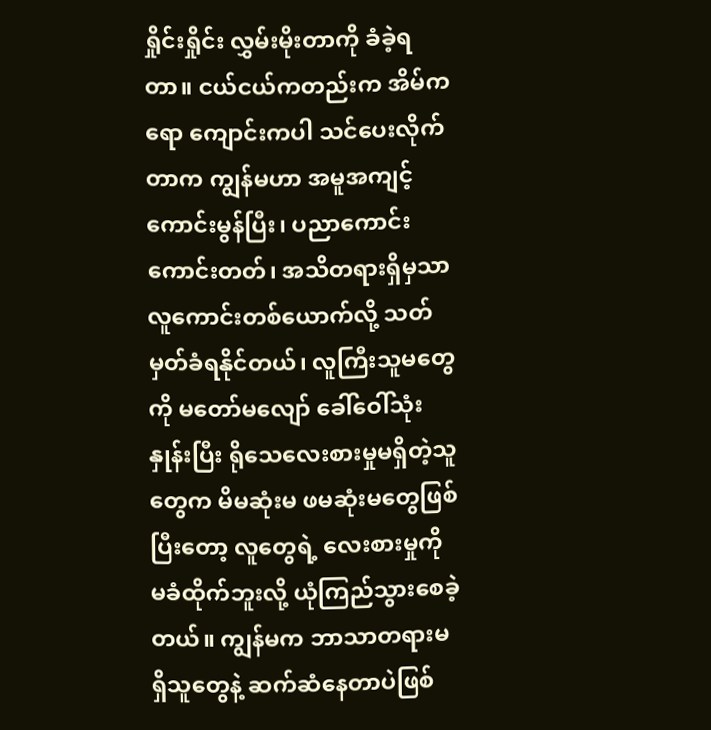ရှိုင်းရှိုင်း လွှမ်းမိုးတာကို ခံခဲ့ရတာ။ ငယ်ငယ်ကတည်းက အိမ်ကရော ကျောင်းကပါ သင်ပေးလိုက်တာက ကျွန်မဟာ အမူအကျင့်ကောင်းမွန်ပြီး၊ ပညာကောင်းကောင်းတတ်၊ အသိတရားရှိမှသာ လူကောင်းတစ်ယောက်လို့ သတ်မှတ်ခံရနိုင်တယ်၊ လူကြီးသူမတွေကို မတော်မလျော် ခေါ်ဝေါ်သုံးနှုန်းပြီး ရိုသေလေးစားမှုမရှိတဲ့သူတွေက မိမဆုံးမ ဖမဆုံးမတွေဖြစ်ပြီးတော့ လူတွေရဲ့ လေးစားမှုကို မခံထိုက်ဘူးလို့ ယုံကြည်သွားစေခဲ့တယ်။ ကျွန်မက ဘာသာတရားမရှိသူတွေနဲ့ ဆက်ဆံနေတာပဲဖြစ်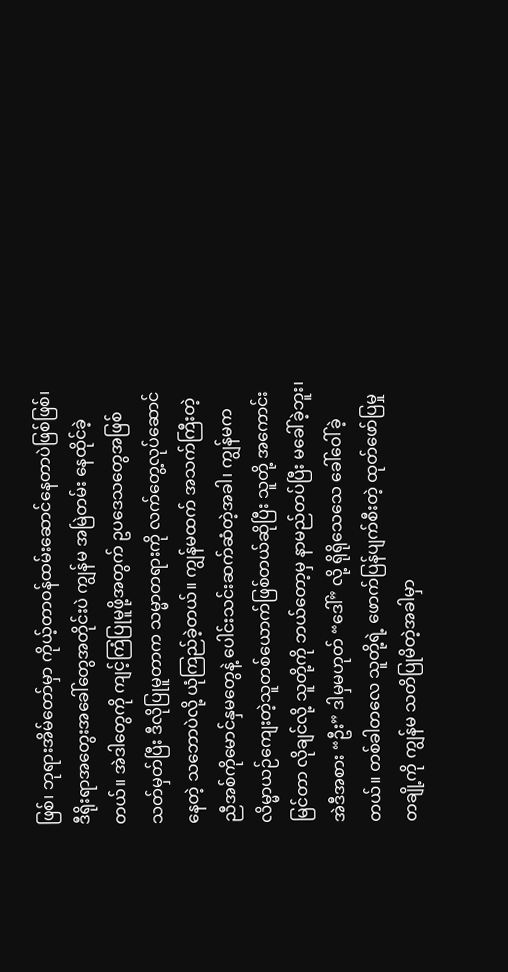ဖြစ်၊ ဘုရားအိမ်တော်မှာ ကိုယ့်တာဝန်ထမ်းဆောင်နေတာပဲဖြစ်ဖြစ်၊ ဒီရိုးရာအတွေးအခေါ်တွေအတိုင်းပဲ ကျွန်မ အမြဲတမ်း နေထိုင်ခဲ့တယ်။ အဲဒါတွေကို ကျင့်ကြံပြုမူဖို့အတွက် ဥပဒေသတွေအဖြစ် သတ်မှတ်ပြီး ဒီလိုပြုမူတာက သမ္မာတရားကို လက်တွေ့လုပ်ဆောင်နေတဲ့ သဘောပဲလို့ ယုံကြည်ခဲ့တယ်။ ကျွန်မထက် အသက်ကြီးတဲ့ ညီအစ်ကိုမောင်နှမတွေနဲ့ ပေါင်းသင်းဆက်ဆံတဲ့အခါ၊ ကျွန်မက လိမ္မာယဉ်ကျေးတဲ့သူတစ်ယောက်ဖြစ်တယ်ဆိုပြီး သူတို့ အကောင်းမြင်တာ လိုချင်လို့ သူတို့ကို ဘယ်တော့မှ နာမည်တပ်ပြီး မခေါ်ခဲ့ဘူး၊ အဲဒီအစား “ဦး” ဒါမှမဟုတ် “ဒေါ်” လို့ ရိုရိုသေသေ ခေါ်ဝေါ်ခဲ့တယ်။ တစ်ခါတလေ သူတို့ရဲ့ ဖောက်ပြန်ပျက်စီးတဲ့ ထုတ်ဖော်ပြမှုတချို့ကို ကျွန်မ သတိပြုမိတဲ့အခါမှာ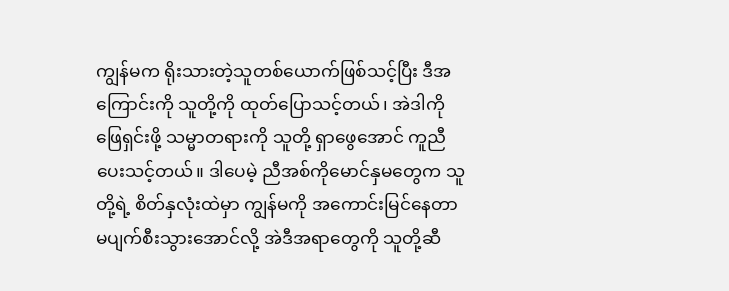ကျွန်မက ရိုးသားတဲ့သူတစ်ယောက်ဖြစ်သင့်ပြီး ဒီအကြောင်းကို သူတို့ကို ထုတ်ပြောသင့်တယ်၊ အဲဒါကို ဖြေရှင်းဖို့ သမ္မာတရားကို သူတို့ ရှာဖွေအောင် ကူညီပေးသင့်တယ်။ ဒါပေမဲ့ ညီအစ်ကိုမောင်နှမတွေက သူတို့ရဲ့ စိတ်နှလုံးထဲမှာ ကျွန်မကို အကောင်းမြင်နေတာ မပျက်စီးသွားအောင်လို့ အဲဒီအရာတွေကို သူတို့ဆီ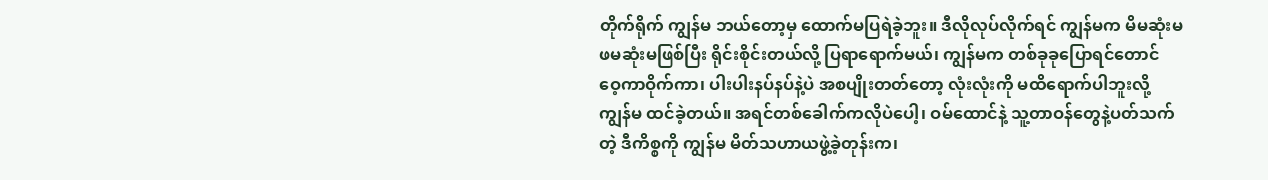တိုက်ရိုက် ကျွန်မ ဘယ်တော့မှ ထောက်မပြရဲခဲ့ဘူး။ ဒီလိုလုပ်လိုက်ရင် ကျွန်မက မိမဆုံးမ ဖမဆုံးမဖြစ်ပြီး ရိုင်းစိုင်းတယ်လို့ ပြရာရောက်မယ်၊ ကျွန်မက တစ်ခုခုပြောရင်တောင် ဝေ့ကာဝိုက်ကာ၊ ပါးပါးနပ်နပ်နဲ့ပဲ အစပျိုးတတ်တော့ လုံးလုံးကို မထိရောက်ပါဘူးလို့ ကျွန်မ ထင်ခဲ့တယ်။ အရင်တစ်ခေါက်ကလိုပဲပေါ့၊ ဝမ်ထောင်နဲ့ သူ့တာဝန်တွေနဲ့ပတ်သက်တဲ့ ဒီကိစ္စကို ကျွန်မ မိတ်သဟာယဖွဲ့ခဲ့တုန်းက၊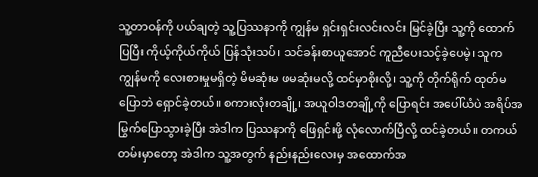သူ့တာဝန်ကို ပယ်ချတဲ့ သူ့ပြဿနာကို ကျွန်မ ရှင်းရှင်းလင်းလင်း မြင်ခဲ့ပြီး သူ့ကို ထောက်ပြပြီး ကိုယ့်ကိုယ်ကိုယ် ပြန်သုံးသပ်၊ သင်ခန်းစာယူအောင် ကူညီပေးသင့်ခဲ့ပေမဲ့၊ သူက ကျွန်မကို လေးစားမှုမရှိတဲ့ မိမဆုံးမ ဖမဆုံးမလို့ ထင်မှာစိုးလို့၊ သူ့ကို တိုက်ရိုက် ထုတ်မပြောဘဲ ရှောင်ခဲ့တယ်။ စကားလုံးတချို့၊ အယူဝါဒတချို့ကို ပြောရင်း အပေါ်ယံပဲ အရိပ်အမြွက်ပြောသွားခဲ့ပြီး အဲဒါက ပြဿနာကို ဖြေရှင်းဖို့ လုံလောက်ပြီလို့ ထင်ခဲ့တယ်။ တကယ်တမ်းမှာတော့ အဲဒါက သူ့အတွက် နည်းနည်းလေးမှ အထောက်အ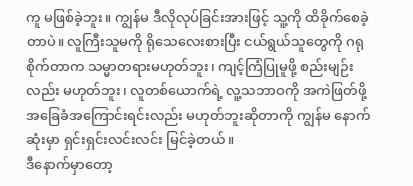ကူ မဖြစ်ခဲ့ဘူး။ ကျွန်မ ဒီလိုလုပ်ခြင်းအားဖြင့် သူ့ကို ထိခိုက်စေခဲ့တာပဲ။ လူကြီးသူမကို ရိုသေလေးစားပြီး ငယ်ရွယ်သူတွေကို ဂရုစိုက်တာက သမ္မာတရားမဟုတ်ဘူး၊ ကျင့်ကြံပြုမူဖို့ စည်းမျဉ်းလည်း မဟုတ်ဘူး၊ လူတစ်ယောက်ရဲ့ လူ့သဘာဝကို အကဲဖြတ်ဖို့ အခြေခံအကြောင်းရင်းလည်း မဟုတ်ဘူးဆိုတာကို ကျွန်မ နောက်ဆုံးမှာ ရှင်းရှင်းလင်းလင်း မြင်ခဲ့တယ်။
ဒီနောက်မှာတော့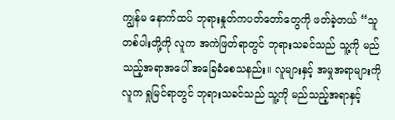ကျွန်မ နောက်ထပ် ဘုရားနှုတ်ကပတ်တော်တွေကို ဖတ်ခဲ့တယ် “သူတစ်ပါးတို့ကို လူက အကဲဖြတ်ရာတွင် ဘုရားသခင်သည် သူ့ကို မည်သည့်အရာအပေါ် အခြေခံစေသနည်း။ လူများနှင့် အမှုအရာများကို လူက ရှုမြင်ရာတွင် ဘုရားသခင်သည် သူ့ကို မည်သည့်အရာနှင့်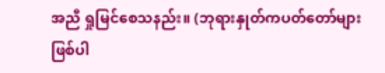အညီ ရှုမြင်စေသနည်း။ (ဘုရားနှုတ်ကပတ်တော်များ ဖြစ်ပါ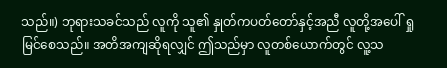သည်။) ဘုရားသခင်သည် လူကို သူ၏ နှုတ်ကပတ်တော်နှင့်အညီ လူတို့အပေါ် ရှုမြင်စေသည်။ အတိအကျဆိုရလျှင် ဤသည်မှာ လူတစ်ယောက်တွင် လူ့သ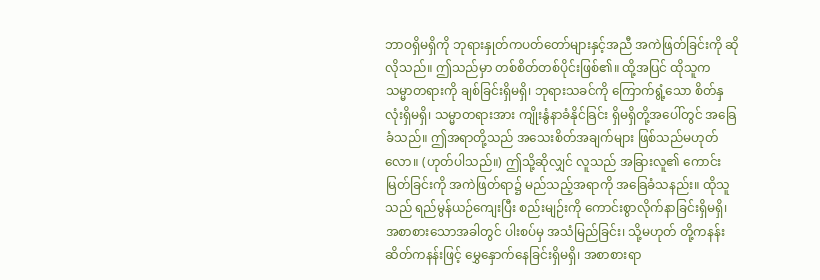ဘာဝရှိမရှိကို ဘုရားနှုတ်ကပတ်တော်များနှင့်အညီ အကဲဖြတ်ခြင်းကို ဆိုလိုသည်။ ဤသည်မှာ တစ်စိတ်တစ်ပိုင်းဖြစ်၏။ ထို့အပြင် ထိုသူက သမ္မာတရားကို ချစ်ခြင်းရှိမရှိ၊ ဘုရားသခင်ကို ကြောက်ရွံ့သော စိတ်နှလုံးရှိမရှိ၊ သမ္မာတရားအား ကျိုးနွံနာခံနိုင်ခြင်း ရှိမရှိတို့အပေါ်တွင် အခြေခံသည်။ ဤအရာတို့သည် အသေးစိတ်အချက်များ ဖြစ်သည်မဟုတ်လော။ (ဟုတ်ပါသည်။) ဤသို့ဆိုလျှင် လူသည် အခြားလူ၏ ကောင်းမြတ်ခြင်းကို အကဲဖြတ်ရာ၌ မည်သည့်အရာကို အခြေခံသနည်း။ ထိုသူသည် ရည်မွန်ယဉ်ကျေးပြီး စည်းမျဉ်းကို ကောင်းစွာလိုက်နာခြင်းရှိမရှိ၊ အစာစားသောအခါတွင် ပါးစပ်မှ အသံမြည်ခြင်း၊ သို့မဟုတ် တို့ကနန်းဆိတ်ကနန်းဖြင့် မွှေနှောက်နေခြင်းရှိမရှိ၊ အစာစားရာ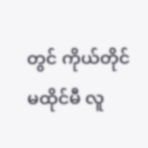တွင် ကိုယ်တိုင်မထိုင်မီ လူ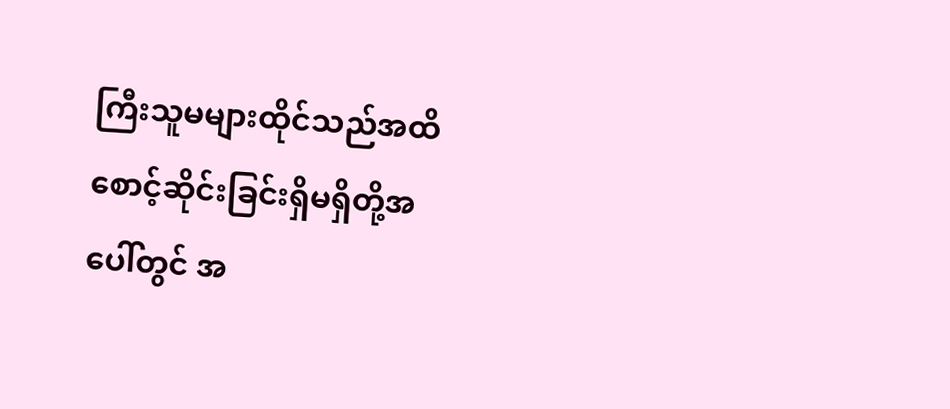ကြီးသူမများထိုင်သည်အထိ စောင့်ဆိုင်းခြင်းရှိမရှိတို့အပေါ်တွင် အ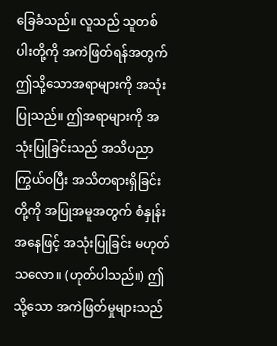ခြေခံသည်။ လူသည် သူတစ်ပါးတို့ကို အကဲဖြတ်ရန်အတွက် ဤသို့သောအရာများကို အသုံးပြုသည်။ ဤအရာများကို အသုံးပြုခြင်းသည် အသိပညာ ကြွယ်ဝပြီး အသိတရားရှိခြင်းတို့ကို အပြုအမူအတွက် စံနှုန်းအနေဖြင့် အသုံးပြုခြင်း မဟုတ်သလော။ (ဟုတ်ပါသည်။) ဤသို့သော အကဲဖြတ်မှုများသည်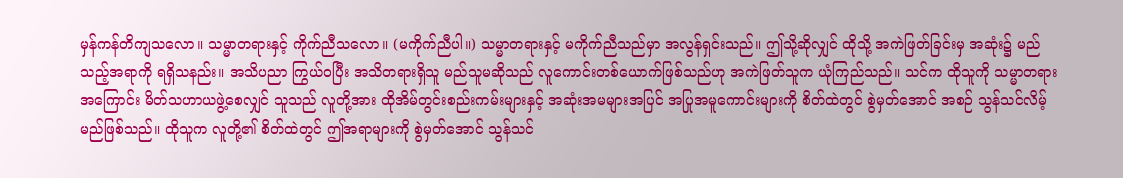မှန်ကန်တိကျသလော။ သမ္မာတရားနှင့် ကိုက်ညီသလော။ (မကိုက်ညီပါ။) သမ္မာတရားနှင့် မကိုက်ညီသည်မှာ အလွန်ရှင်းသည်။ ဤသို့ဆိုလျှင် ထိုသို့ အကဲဖြတ်ခြင်းမှ အဆုံး၌ မည်သည့်အရာကို ရရှိသနည်း။ အသိပညာ ကြွယ်ဝပြီး အသိတရားရှိသူ မည်သူမဆိုသည် လူကောင်းတစ်ယောက်ဖြစ်သည်ဟု အကဲဖြတ်သူက ယုံကြည်သည်။ သင်က ထိုသူကို သမ္မာတရားအကြောင်း မိတ်သဟာယဖွဲ့စေလျှင် သူသည် လူတို့အား ထိုအိမ်တွင်းစည်းကမ်းများနှင့် အဆုံးအမများအပြင် အပြုအမူကောင်းများကို စိတ်ထဲတွင် စွဲမှတ်အောင် အစဉ် သွန်သင်လိမ့်မည်ဖြစ်သည်။ ထိုသူက လူတို့၏ စိတ်ထဲတွင် ဤအရာများကို စွဲမှတ်အောင် သွန်သင်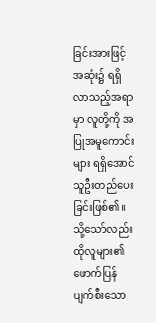ခြင်းအားဖြင့် အဆုံး၌ ရရှိလာသည့်အရာမှာ လူတို့ကို အပြုအမူကောင်းများ ရရှိအောင် သူဦးတည်ပေးခြင်းဖြစ်၏။ သို့သော်လည်း ထိုလူများ၏ ဖောက်ပြန်ပျက်စီးသော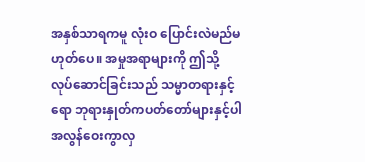အနှစ်သာရကမူ လုံးဝ ပြောင်းလဲမည်မဟုတ်ပေ။ အမှုအရာများကို ဤသို့ လုပ်ဆောင်ခြင်းသည် သမ္မာတရားနှင့်ရော ဘုရားနှုတ်ကပတ်တော်များနှင့်ပါ အလွန်ဝေးကွာလှ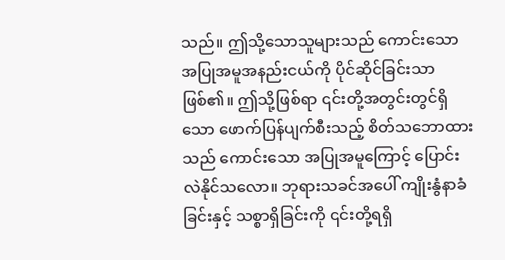သည်။ ဤသို့သောသူများသည် ကောင်းသော အပြုအမူအနည်းငယ်ကို ပိုင်ဆိုင်ခြင်းသာဖြစ်၏။ ဤသို့ဖြစ်ရာ ၎င်းတို့အတွင်းတွင်ရှိသော ဖောက်ပြန်ပျက်စီးသည့် စိတ်သဘောထားသည် ကောင်းသော အပြုအမူကြောင့် ပြောင်းလဲနိုင်သလော။ ဘုရားသခင်အပေါ် ကျိုးနွံနာခံခြင်းနှင့် သစ္စာရှိခြင်းကို ၎င်းတို့ရရှိ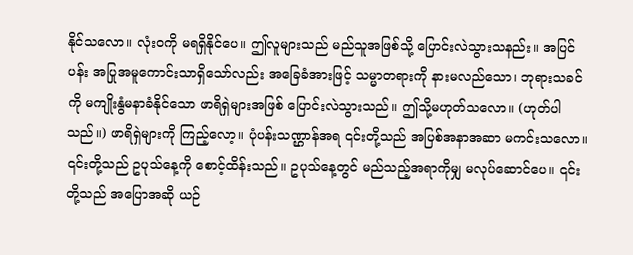နိုင်သလော။ လုံးဝကို မရရှိနိုင်ပေ။ ဤလူများသည် မည်သူအဖြစ်သို့ ပြောင်းလဲသွားသနည်း။ အပြင်ပန်း အပြုအမူကောင်းသာရှိသော်လည်း အခြေခံအားဖြင့် သမ္မာတရားကို နားမလည်သော၊ ဘုရားသခင်ကို မကျိုးနွံမနာခံနိုင်သော ဖာရိရှဲများအဖြစ် ပြောင်းလဲသွားသည်။ ဤသို့မဟုတ်သလော။ (ဟုတ်ပါသည်။) ဖာရိရှဲများကို ကြည့်လော့။ ပုံပန်းသဏ္ဌာန်အရ ၎င်းတို့သည် အပြစ်အနာအဆာ မကင်းသလော။ ၎င်းတို့သည် ဥပုသ်နေ့ကို စောင့်ထိန်းသည်။ ဥပုသ်နေ့တွင် မည်သည့်အရာကိုမျှ မလုပ်ဆောင်ပေ။ ၎င်းတို့သည် အပြောအဆို ယဉ်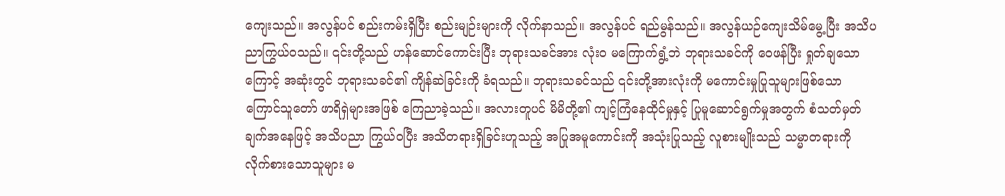ကျေးသည်။ အလွန်ပင် စည်းကမ်းရှိပြီး စည်းမျဉ်းများကို လိုက်နာသည်။ အလွန်ပင် ရည်မွန်သည်။ အလွန်ယဉ်ကျေးသိမ်မွေ့ပြီး အသိပညာကြွယ်ဝသည်။ ၎င်းတို့သည် ဟန်ဆောင်ကောင်းပြီး ဘုရားသခင်အား လုံးဝ မကြောက်ရွံ့ဘဲ ဘုရားသခင်ကို ဝေဖန်ပြီး ရှုတ်ချသောကြောင့် အဆုံးတွင် ဘုရားသခင်၏ ကျိန်ဆဲခြင်းကို ခံရသည်။ ဘုရားသခင်သည် ၎င်းတို့အားလုံးကို မကောင်းမှုပြုသူများဖြစ်သော ကြောင်သူတော် ဖာရိရှဲများအဖြစ် ကြေညာခဲ့သည်။ အလားတူပင် မိမိတို့၏ ကျင့်ကြံနေထိုင်မှုနှင့် ပြုမူဆောင်ရွက်မှုအတွက် စံသတ်မှတ်ချက်အနေဖြင့် အသိပညာ ကြွယ်ဝပြီး အသိတရားရှိခြင်းဟူသည့် အပြုအမူကောင်းကို အသုံးပြုသည့် လူစားမျိုးသည် သမ္မာတရားကို လိုက်စားသောသူများ မ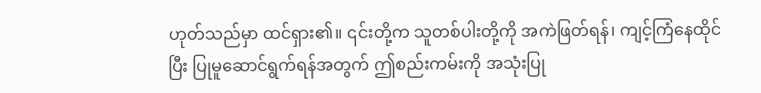ဟုတ်သည်မှာ ထင်ရှား၏။ ၎င်းတို့က သူတစ်ပါးတို့ကို အကဲဖြတ်ရန်၊ ကျင့်ကြံနေထိုင်ပြီး ပြုမူဆောင်ရွက်ရန်အတွက် ဤစည်းကမ်းကို အသုံးပြု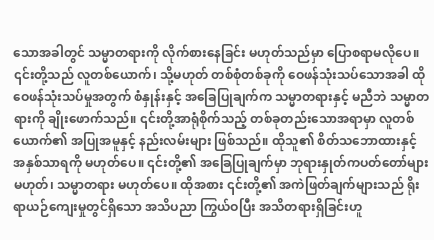သောအခါတွင် သမ္မာတရားကို လိုက်စားနေခြင်း မဟုတ်သည်မှာ ပြောစရာမလိုပေ။ ၎င်းတို့သည် လူတစ်ယောက်၊ သို့မဟုတ် တစ်စုံတစ်ခုကို ဝေဖန်သုံးသပ်သောအခါ ထိုဝေဖန်သုံးသပ်မှုအတွက် စံနှုန်းနှင့် အခြေပြုချက်က သမ္မာတရားနှင့် မညီဘဲ သမ္မာတရားကို ချိုးဖောက်သည်။ ၎င်းတို့အာရုံစိုက်သည့် တစ်ခုတည်းသောအရာမှာ လူတစ်ယောက်၏ အပြုအမူနှင့် နည်းလမ်းများ ဖြစ်သည်။ ထိုသူ၏ စိတ်သဘောထားနှင့် အနှစ်သာရကို မဟုတ်ပေ။ ၎င်းတို့၏ အခြေပြုချက်မှာ ဘုရားနှုတ်ကပတ်တော်များမဟုတ်၊ သမ္မာတရား မဟုတ်ပေ။ ထိုအစား ၎င်းတို့၏ အကဲဖြတ်ချက်များသည် ရိုးရာယဉ်ကျေးမှုတွင်ရှိသော အသိပညာ ကြွယ်ဝပြီး အသိတရားရှိခြင်းဟူ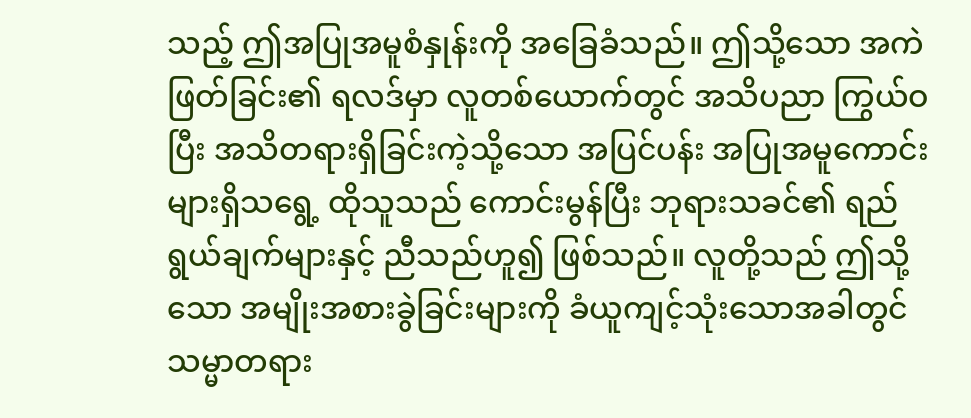သည့် ဤအပြုအမူစံနှုန်းကို အခြေခံသည်။ ဤသို့သော အကဲဖြတ်ခြင်း၏ ရလဒ်မှာ လူတစ်ယောက်တွင် အသိပညာ ကြွယ်ဝပြီး အသိတရားရှိခြင်းကဲ့သို့သော အပြင်ပန်း အပြုအမူကောင်းများရှိသရွေ့ ထိုသူသည် ကောင်းမွန်ပြီး ဘုရားသခင်၏ ရည်ရွယ်ချက်များနှင့် ညီသည်ဟူ၍ ဖြစ်သည်။ လူတို့သည် ဤသို့သော အမျိုးအစားခွဲခြင်းများကို ခံယူကျင့်သုံးသောအခါတွင် သမ္မာတရား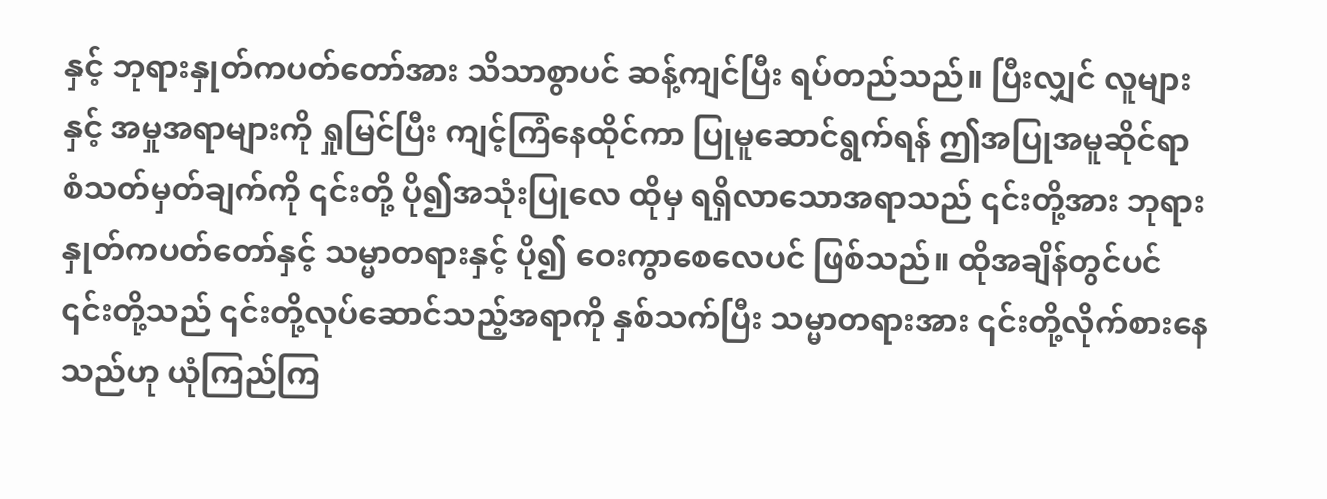နှင့် ဘုရားနှုတ်ကပတ်တော်အား သိသာစွာပင် ဆန့်ကျင်ပြီး ရပ်တည်သည်။ ပြီးလျှင် လူများနှင့် အမှုအရာများကို ရှုမြင်ပြီး ကျင့်ကြံနေထိုင်ကာ ပြုမူဆောင်ရွက်ရန် ဤအပြုအမူဆိုင်ရာ စံသတ်မှတ်ချက်ကို ၎င်းတို့ ပို၍အသုံးပြုလေ ထိုမှ ရရှိလာသောအရာသည် ၎င်းတို့အား ဘုရားနှုတ်ကပတ်တော်နှင့် သမ္မာတရားနှင့် ပို၍ ဝေးကွာစေလေပင် ဖြစ်သည်။ ထိုအချိန်တွင်ပင် ၎င်းတို့သည် ၎င်းတို့လုပ်ဆောင်သည့်အရာကို နှစ်သက်ပြီး သမ္မာတရားအား ၎င်းတို့လိုက်စားနေသည်ဟု ယုံကြည်ကြ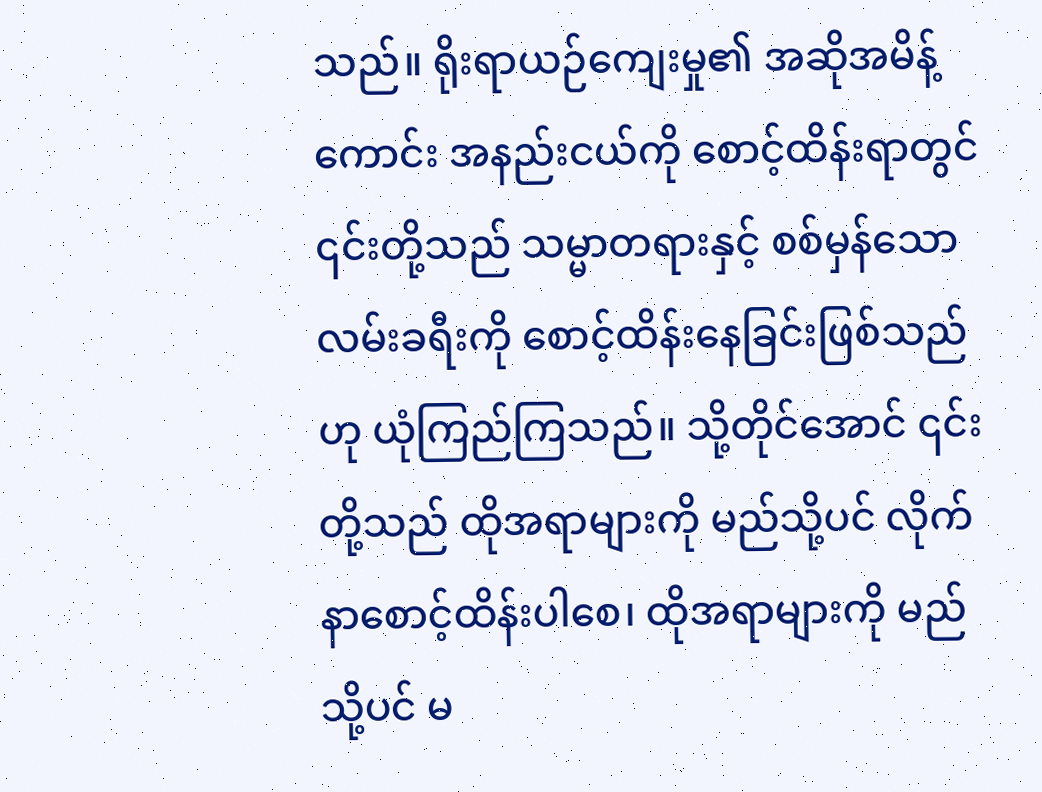သည်။ ရိုးရာယဉ်ကျေးမှု၏ အဆိုအမိန့်ကောင်း အနည်းငယ်ကို စောင့်ထိန်းရာတွင် ၎င်းတို့သည် သမ္မာတရားနှင့် စစ်မှန်သော လမ်းခရီးကို စောင့်ထိန်းနေခြင်းဖြစ်သည်ဟု ယုံကြည်ကြသည်။ သို့တိုင်အောင် ၎င်းတို့သည် ထိုအရာများကို မည်သို့ပင် လိုက်နာစောင့်ထိန်းပါစေ၊ ထိုအရာများကို မည်သို့ပင် မ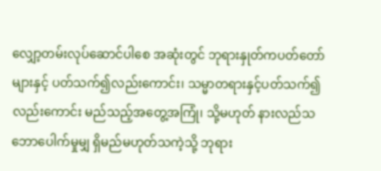လျှော့တမ်းလုပ်ဆောင်ပါစေ အဆုံးတွင် ဘုရားနှုတ်ကပတ်တော်များနှင့် ပတ်သက်၍လည်းကောင်း၊ သမ္မာတရားနှင့်ပတ်သက်၍လည်းကောင်း မည်သည့်အတွေ့အကြုံ၊ သို့မဟုတ် နားလည်သဘောပေါက်မှုမျှ ရှိမည်မဟုတ်သကဲ့သို့ ဘုရား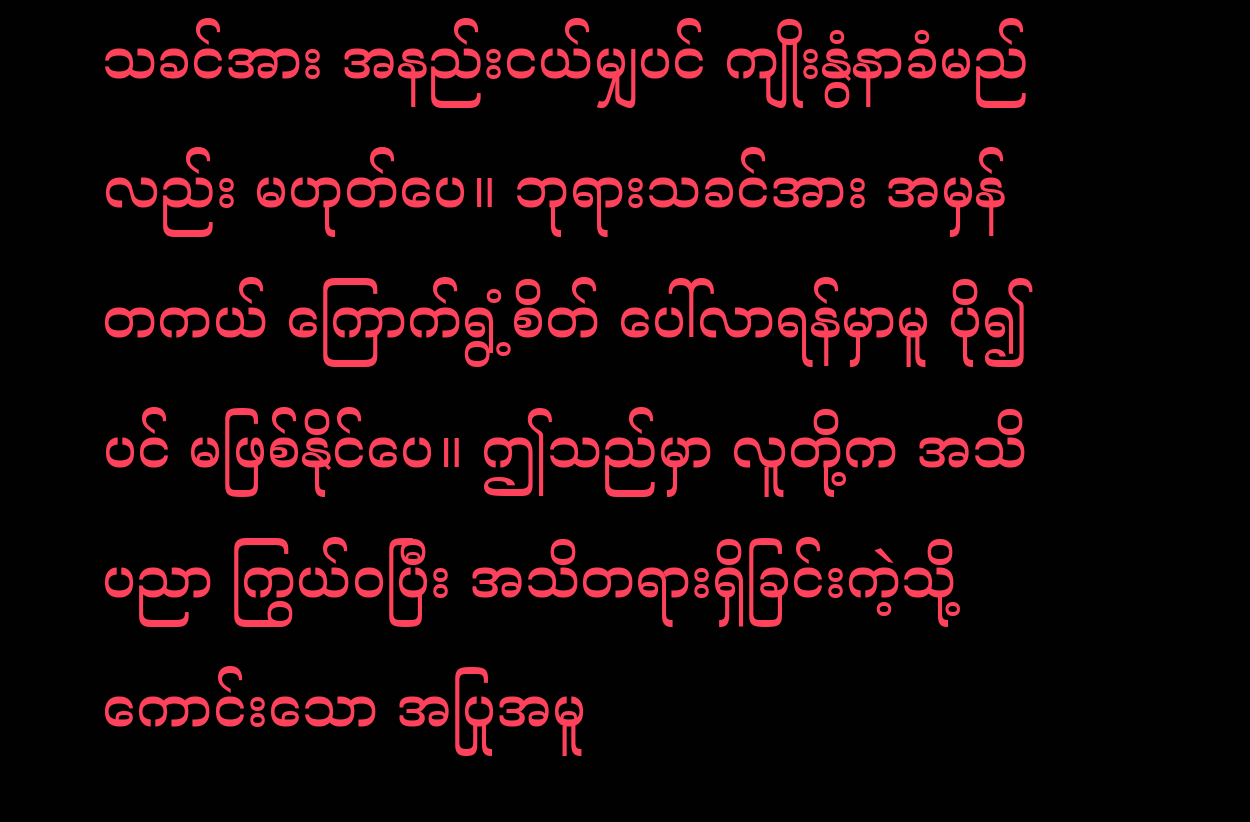သခင်အား အနည်းငယ်မျှပင် ကျိုးနွံနာခံမည်လည်း မဟုတ်ပေ။ ဘုရားသခင်အား အမှန်တကယ် ကြောက်ရွံ့စိတ် ပေါ်လာရန်မှာမူ ပို၍ပင် မဖြစ်နိုင်ပေ။ ဤသည်မှာ လူတို့က အသိပညာ ကြွယ်ဝပြီး အသိတရားရှိခြင်းကဲ့သို့ ကောင်းသော အပြုအမူ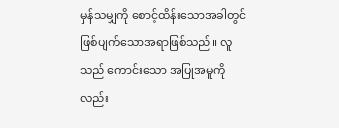မှန်သမျှကို စောင့်ထိန်းသောအခါတွင် ဖြစ်ပျက်သောအရာဖြစ်သည်။ လူသည် ကောင်းသော အပြုအမူကိုလည်း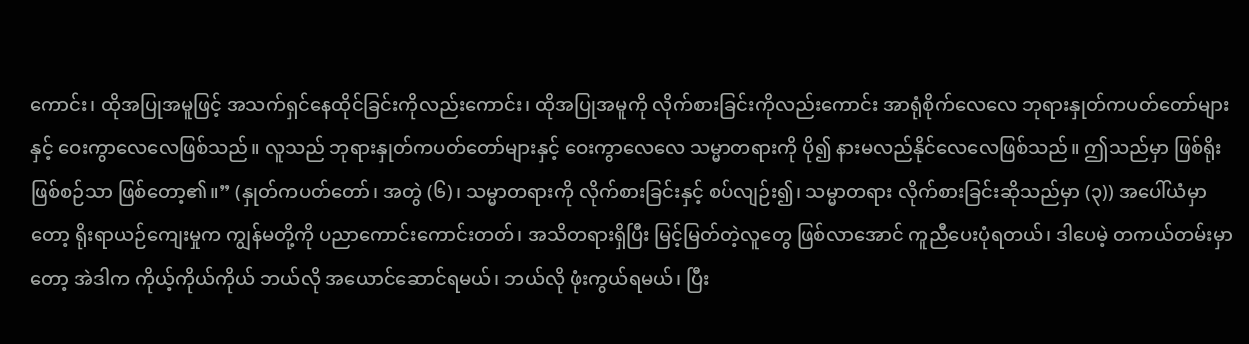ကောင်း၊ ထိုအပြုအမူဖြင့် အသက်ရှင်နေထိုင်ခြင်းကိုလည်းကောင်း၊ ထိုအပြုအမူကို လိုက်စားခြင်းကိုလည်းကောင်း အာရုံစိုက်လေလေ ဘုရားနှုတ်ကပတ်တော်များနှင့် ဝေးကွာလေလေဖြစ်သည်။ လူသည် ဘုရားနှုတ်ကပတ်တော်များနှင့် ဝေးကွာလေလေ သမ္မာတရားကို ပို၍ နားမလည်နိုင်လေလေဖြစ်သည်။ ဤသည်မှာ ဖြစ်ရိုးဖြစ်စဉ်သာ ဖြစ်တော့၏။” (နှုတ်ကပတ်တော်၊ အတွဲ (၆)၊ သမ္မာတရားကို လိုက်စားခြင်းနှင့် စပ်လျဉ်း၍၊ သမ္မာတရား လိုက်စားခြင်းဆိုသည်မှာ (၃)) အပေါ်ယံမှာတော့ ရိုးရာယဉ်ကျေးမှုက ကျွန်မတို့ကို ပညာကောင်းကောင်းတတ်၊ အသိတရားရှိပြီး မြင့်မြတ်တဲ့လူတွေ ဖြစ်လာအောင် ကူညီပေးပုံရတယ်၊ ဒါပေမဲ့ တကယ်တမ်းမှာတော့ အဲဒါက ကိုယ့်ကိုယ်ကိုယ် ဘယ်လို အယောင်ဆောင်ရမယ်၊ ဘယ်လို ဖုံးကွယ်ရမယ်၊ ပြီး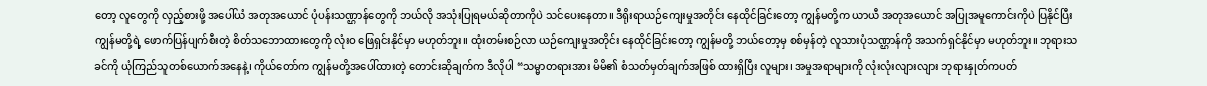တော့ လူတွေကို လှည့်စားဖို့ အပေါ်ယံ အတုအယောင် ပုံပန်းသဏ္ဌာန်တွေကို ဘယ်လို အသုံးပြုရမယ်ဆိုတာကိုပဲ သင်ပေးနေတာ။ ဒီရိုးရာယဉ်ကျေးမှုအတိုင်း နေထိုင်ခြင်းတော့ ကျွန်မတို့က ယာယီ အတုအယောင် အပြုအမူကောင်းကိုပဲ ပြနိုင်ပြီး ကျွန်မတို့ရဲ့ ဖောက်ပြန်ပျက်စီးတဲ့ စိတ်သဘောထားတွေကို လုံးဝ ဖြေရှင်းနိုင်မှာ မဟုတ်ဘူး။ ထုံးတမ်းစဉ်လာ ယဉ်ကျေးမှုအတိုင်း နေထိုင်ခြင်းတော့ ကျွန်မတို့ ဘယ်တော့မှ စစ်မှန်တဲ့ လူသားပုံသဏ္ဌာန်ကို အသက်ရှင်နိုင်မှာ မဟုတ်ဘူး။ ဘုရားသခင်ကို ယုံကြည်သူတစ်ယောက်အနေနဲ့၊ ကိုယ်တော်က ကျွန်မတို့အပေါ်ထားတဲ့ တောင်းဆိုချက်က ဒီလိုပါ “သမ္မာတရားအား မိမိ၏ စံသတ်မှတ်ချက်အဖြစ် ထားရှိပြီး လူများ၊ အမှုအရာများကို လုံးလုံးလျားလျား ဘုရားနှုတ်ကပတ်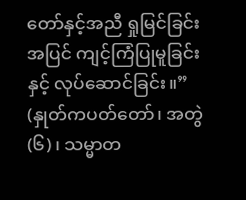တော်နှင့်အညီ ရှုမြင်ခြင်းအပြင် ကျင့်ကြံပြုမူခြင်းနှင့် လုပ်ဆောင်ခြင်း။” (နှုတ်ကပတ်တော်၊ အတွဲ (၆)၊ သမ္မာတ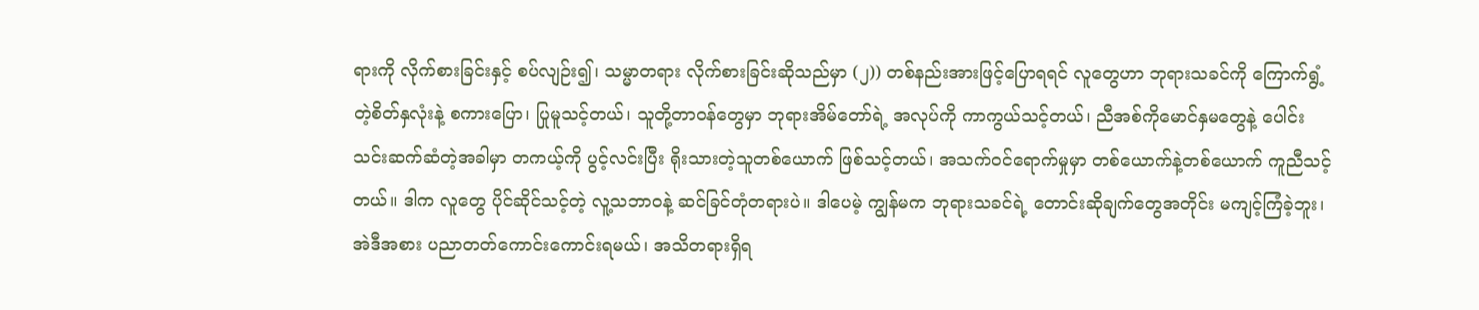ရားကို လိုက်စားခြင်းနှင့် စပ်လျဉ်း၍၊ သမ္မာတရား လိုက်စားခြင်းဆိုသည်မှာ (၂)) တစ်နည်းအားဖြင့်ပြောရရင် လူတွေဟာ ဘုရားသခင်ကို ကြောက်ရွံ့တဲ့စိတ်နှလုံးနဲ့ စကားပြော၊ ပြုမူသင့်တယ်၊ သူတို့တာဝန်တွေမှာ ဘုရားအိမ်တော်ရဲ့ အလုပ်ကို ကာကွယ်သင့်တယ်၊ ညီအစ်ကိုမောင်နှမတွေနဲ့ ပေါင်းသင်းဆက်ဆံတဲ့အခါမှာ တကယ့်ကို ပွင့်လင်းပြီး ရိုးသားတဲ့သူတစ်ယောက် ဖြစ်သင့်တယ်၊ အသက်ဝင်ရောက်မှုမှာ တစ်ယောက်နဲ့တစ်ယောက် ကူညီသင့်တယ်။ ဒါက လူတွေ ပိုင်ဆိုင်သင့်တဲ့ လူ့သဘာဝနဲ့ ဆင်ခြင်တုံတရားပဲ။ ဒါပေမဲ့ ကျွန်မက ဘုရားသခင်ရဲ့ တောင်းဆိုချက်တွေအတိုင်း မကျင့်ကြံခဲ့ဘူး၊ အဲဒီအစား ပညာတတ်ကောင်းကောင်းရမယ်၊ အသိတရားရှိရ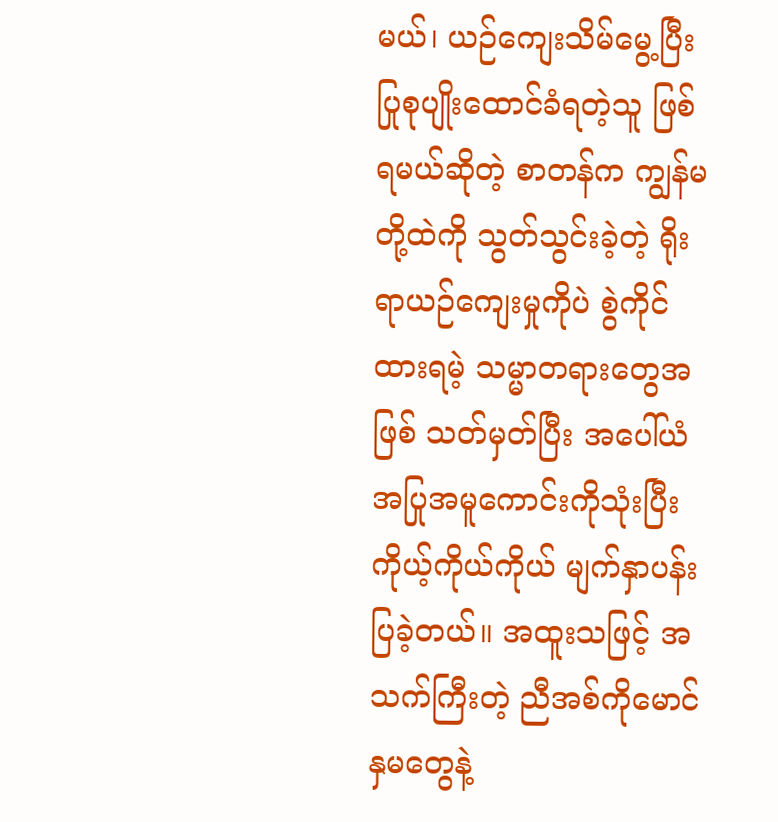မယ်၊ ယဉ်ကျေးသိမ်မွေ့ပြီး ပြုစုပျိုးထောင်ခံရတဲ့သူ ဖြစ်ရမယ်ဆိုတဲ့ စာတန်က ကျွန်မတို့ထဲကို သွတ်သွင်းခဲ့တဲ့ ရိုးရာယဉ်ကျေးမှုကိုပဲ စွဲကိုင်ထားရမဲ့ သမ္မာတရားတွေအဖြစ် သတ်မှတ်ပြီး အပေါ်ယံ အပြုအမူကောင်းကိုသုံးပြီး ကိုယ့်ကိုယ်ကိုယ် မျက်နှာပန်းပြခဲ့တယ်။ အထူးသဖြင့် အသက်ကြီးတဲ့ ညီအစ်ကိုမောင်နှမတွေနဲ့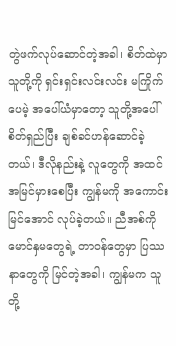တွဲဖက်လုပ်ဆောင်တဲ့အခါ၊ စိတ်ထဲမှာ သူတို့ကို ရှင်းရှင်းလင်းလင်း မကြိုက်ပေမဲ့ အပေါ်ယံမှာတော့ သူတို့အပေါ် စိတ်ရှည်ပြီး ချစ်ခင်ဟန်ဆောင်ခဲ့တယ်၊ ဒီလိုနည်းနဲ့ လူတွေကို အထင်အမြင်မှားစေပြီး ကျွန်မကို အကောင်းမြင်အောင် လုပ်ခဲ့တယ်။ ညီအစ်ကိုမောင်နှမတွေရဲ့ တာဝန်တွေမှာ ပြဿနာတွေကို မြင်တဲ့အခါ၊ ကျွန်မက သူတို့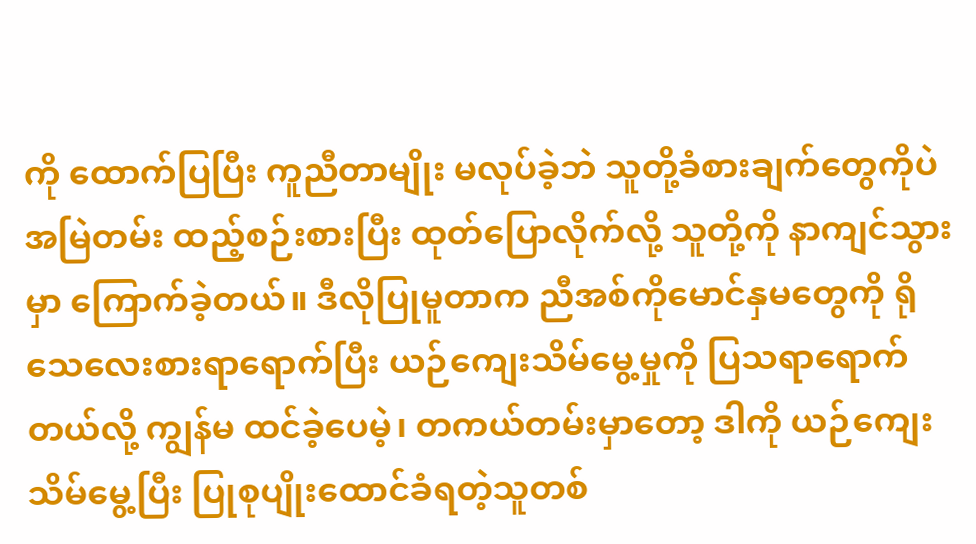ကို ထောက်ပြပြီး ကူညီတာမျိုး မလုပ်ခဲ့ဘဲ သူတို့ခံစားချက်တွေကိုပဲ အမြဲတမ်း ထည့်စဉ်းစားပြီး ထုတ်ပြောလိုက်လို့ သူတို့ကို နာကျင်သွားမှာ ကြောက်ခဲ့တယ်။ ဒီလိုပြုမူတာက ညီအစ်ကိုမောင်နှမတွေကို ရိုသေလေးစားရာရောက်ပြီး ယဉ်ကျေးသိမ်မွေ့မှုကို ပြသရာရောက်တယ်လို့ ကျွန်မ ထင်ခဲ့ပေမဲ့၊ တကယ်တမ်းမှာတော့ ဒါကို ယဉ်ကျေးသိမ်မွေ့ပြီး ပြုစုပျိုးထောင်ခံရတဲ့သူတစ်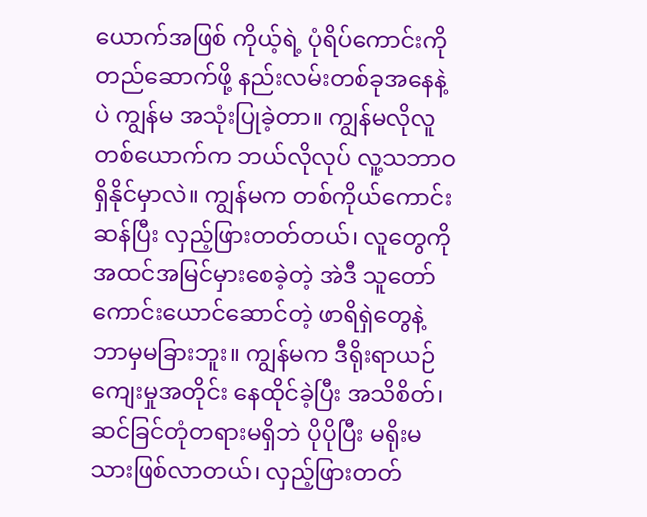ယောက်အဖြစ် ကိုယ့်ရဲ့ ပုံရိပ်ကောင်းကို တည်ဆောက်ဖို့ နည်းလမ်းတစ်ခုအနေနဲ့ပဲ ကျွန်မ အသုံးပြုခဲ့တာ။ ကျွန်မလိုလူတစ်ယောက်က ဘယ်လိုလုပ် လူ့သဘာဝရှိနိုင်မှာလဲ။ ကျွန်မက တစ်ကိုယ်ကောင်းဆန်ပြီး လှည့်ဖြားတတ်တယ်၊ လူတွေကို အထင်အမြင်မှားစေခဲ့တဲ့ အဲဒီ သူတော်ကောင်းယောင်ဆောင်တဲ့ ဖာရိရှဲတွေနဲ့ ဘာမှမခြားဘူး။ ကျွန်မက ဒီရိုးရာယဉ်ကျေးမှုအတိုင်း နေထိုင်ခဲ့ပြီး အသိစိတ်၊ ဆင်ခြင်တုံတရားမရှိဘဲ ပိုပိုပြီး မရိုးမသားဖြစ်လာတယ်၊ လှည့်ဖြားတတ်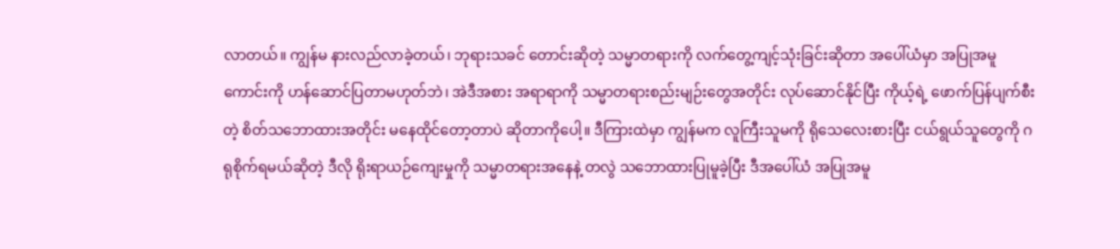လာတယ်။ ကျွန်မ နားလည်လာခဲ့တယ်၊ ဘုရားသခင် တောင်းဆိုတဲ့ သမ္မာတရားကို လက်တွေ့ကျင့်သုံးခြင်းဆိုတာ အပေါ်ယံမှာ အပြုအမူကောင်းကို ဟန်ဆောင်ပြတာမဟုတ်ဘဲ၊ အဲဒီအစား အရာရာကို သမ္မာတရားစည်းမျဉ်းတွေအတိုင်း လုပ်ဆောင်နိုင်ပြီး ကိုယ့်ရဲ့ ဖောက်ပြန်ပျက်စီးတဲ့ စိတ်သဘောထားအတိုင်း မနေထိုင်တော့တာပဲ ဆိုတာကိုပေါ့။ ဒီကြားထဲမှာ ကျွန်မက လူကြီးသူမကို ရိုသေလေးစားပြီး ငယ်ရွယ်သူတွေကို ဂရုစိုက်ရမယ်ဆိုတဲ့ ဒီလို ရိုးရာယဉ်ကျေးမှုကို သမ္မာတရားအနေနဲ့ တလွဲ သဘောထားပြုမူခဲ့ပြီး ဒီအပေါ်ယံ အပြုအမူ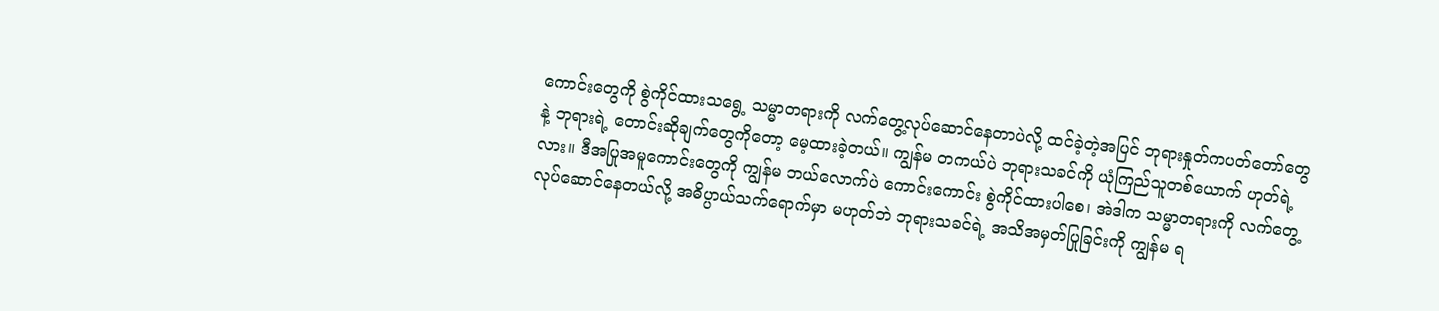ကောင်းတွေကို စွဲကိုင်ထားသရွေ့ သမ္မာတရားကို လက်တွေ့လုပ်ဆောင်နေတာပဲလို့ ထင်ခဲ့တဲ့အပြင် ဘုရားနှုတ်ကပတ်တော်တွေနဲ့ ဘုရားရဲ့ တောင်းဆိုချက်တွေကိုတော့ မေ့ထားခဲ့တယ်။ ကျွန်မ တကယ်ပဲ ဘုရားသခင်ကို ယုံကြည်သူတစ်ယောက် ဟုတ်ရဲ့လား။ ဒီအပြုအမူကောင်းတွေကို ကျွန်မ ဘယ်လောက်ပဲ ကောင်းကောင်း စွဲကိုင်ထားပါစေ၊ အဲဒါက သမ္မာတရားကို လက်တွေ့လုပ်ဆောင်နေတယ်လို့ အဓိပ္ပာယ်သက်ရောက်မှာ မဟုတ်ဘဲ ဘုရားသခင်ရဲ့ အသိအမှတ်ပြုခြင်းကို ကျွန်မ ရ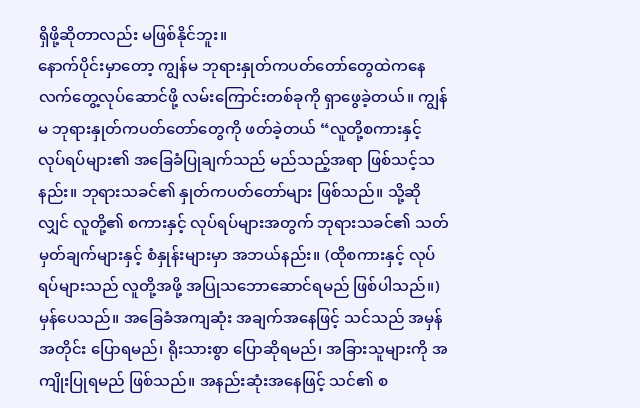ရှိဖို့ဆိုတာလည်း မဖြစ်နိုင်ဘူး။
နောက်ပိုင်းမှာတော့ ကျွန်မ ဘုရားနှုတ်ကပတ်တော်တွေထဲကနေ လက်တွေ့လုပ်ဆောင်ဖို့ လမ်းကြောင်းတစ်ခုကို ရှာဖွေခဲ့တယ်။ ကျွန်မ ဘုရားနှုတ်ကပတ်တော်တွေကို ဖတ်ခဲ့တယ် “လူတို့စကားနှင့် လုပ်ရပ်များ၏ အခြေခံပြုချက်သည် မည်သည့်အရာ ဖြစ်သင့်သနည်း။ ဘုရားသခင်၏ နှုတ်ကပတ်တော်များ ဖြစ်သည်။ သို့ဆိုလျှင် လူတို့၏ စကားနှင့် လုပ်ရပ်များအတွက် ဘုရားသခင်၏ သတ်မှတ်ချက်များနှင့် စံနှုန်းများမှာ အဘယ်နည်း။ (ထိုစကားနှင့် လုပ်ရပ်များသည် လူတို့အဖို့ အပြုသဘောဆောင်ရမည် ဖြစ်ပါသည်။) မှန်ပေသည်။ အခြေခံအကျဆုံး အချက်အနေဖြင့် သင်သည် အမှန်အတိုင်း ပြောရမည်၊ ရိုးသားစွာ ပြောဆိုရမည်၊ အခြားသူများကို အကျိုးပြုရမည် ဖြစ်သည်။ အနည်းဆုံးအနေဖြင့် သင်၏ စ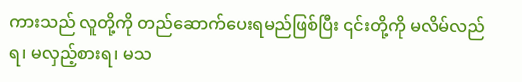ကားသည် လူတို့ကို တည်ဆောက်ပေးရမည်ဖြစ်ပြီး ၎င်းတို့ကို မလိမ်လည်ရ၊ မလှည့်စားရ၊ မသ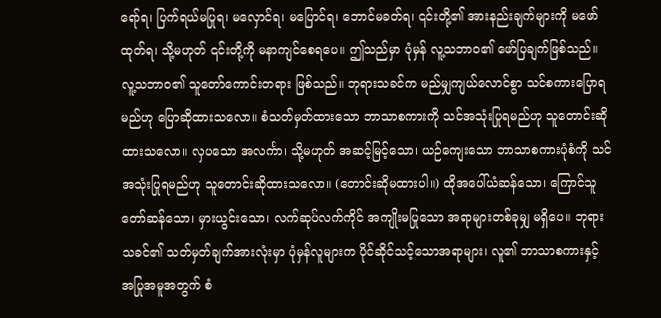ရော်ရ၊ ပြက်ရယ်မပြုရ၊ မလှောင်ရ၊ မပြောင်ရ၊ ဘောင်မခတ်ရ၊ ၎င်းတို့၏ အားနည်းချက်များကို မဖော်ထုတ်ရ၊ သို့မဟုတ် ၎င်းတို့ကို မနာကျင်စေရပေ။ ဤသည်မှာ ပုံမှန် လူ့သဘာဝ၏ ဖော်ပြချက်ဖြစ်သည်။ လူ့သဘာဝ၏ သူတော်ကောင်းတရား ဖြစ်သည်။ ဘုရားသခင်က မည်မျှကျယ်လောင်စွာ သင်စကားပြောရမည်ဟု ပြောဆိုထားသလော။ စံသတ်မှတ်ထားသော ဘာသာစကားကို သင်အသုံးပြုရမည်ဟု သူတောင်းဆိုထားသလော။ လှပသော အလင်္ကာ၊ သို့မဟုတ် အဆင့်မြင့်သော၊ ယဉ်ကျေးသော ဘာသာစကားပုံစံကို သင်အသုံးပြုရမည်ဟု သူတောင်းဆိုထားသလော။ (တောင်းဆိုမထားပါ။) ထိုအပေါ်ယံဆန်သော၊ ကြောင်သူတော်ဆန်သော၊ မှားယွင်းသော၊ လက်ဆုပ်လက်ကိုင် အကျိုးမပြုသော အရာများတစ်ခုမျှ မရှိပေ။ ဘုရားသခင်၏ သတ်မှတ်ချက်အားလုံးမှာ ပုံမှန်လူများက ပိုင်ဆိုင်သင့်သောအရာများ၊ လူ၏ ဘာသာစကားနှင့် အပြုအမူအတွက် စံ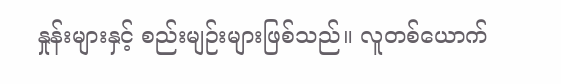နှုန်းများနှင့် စည်းမျဉ်းများဖြစ်သည်။ လူတစ်ယောက်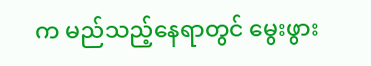က မည်သည့်နေရာတွင် မွေးဖွား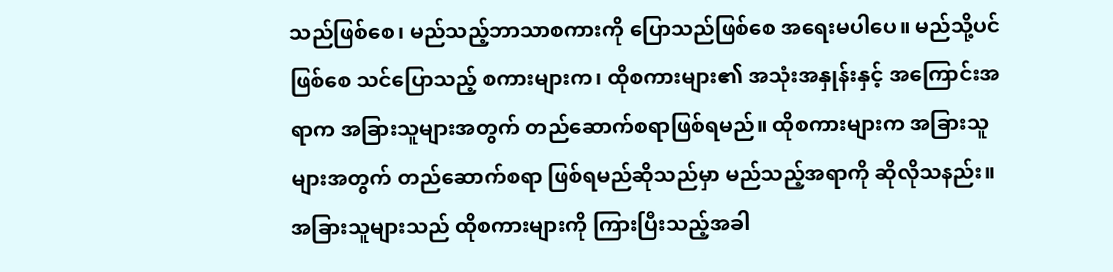သည်ဖြစ်စေ၊ မည်သည့်ဘာသာစကားကို ပြောသည်ဖြစ်စေ အရေးမပါပေ။ မည်သို့ပင်ဖြစ်စေ သင်ပြောသည့် စကားများက၊ ထိုစကားများ၏ အသုံးအနှုန်းနှင့် အကြောင်းအရာက အခြားသူများအတွက် တည်ဆောက်စရာဖြစ်ရမည်။ ထိုစကားများက အခြားသူများအတွက် တည်ဆောက်စရာ ဖြစ်ရမည်ဆိုသည်မှာ မည်သည့်အရာကို ဆိုလိုသနည်း။ အခြားသူများသည် ထိုစကားများကို ကြားပြီးသည့်အခါ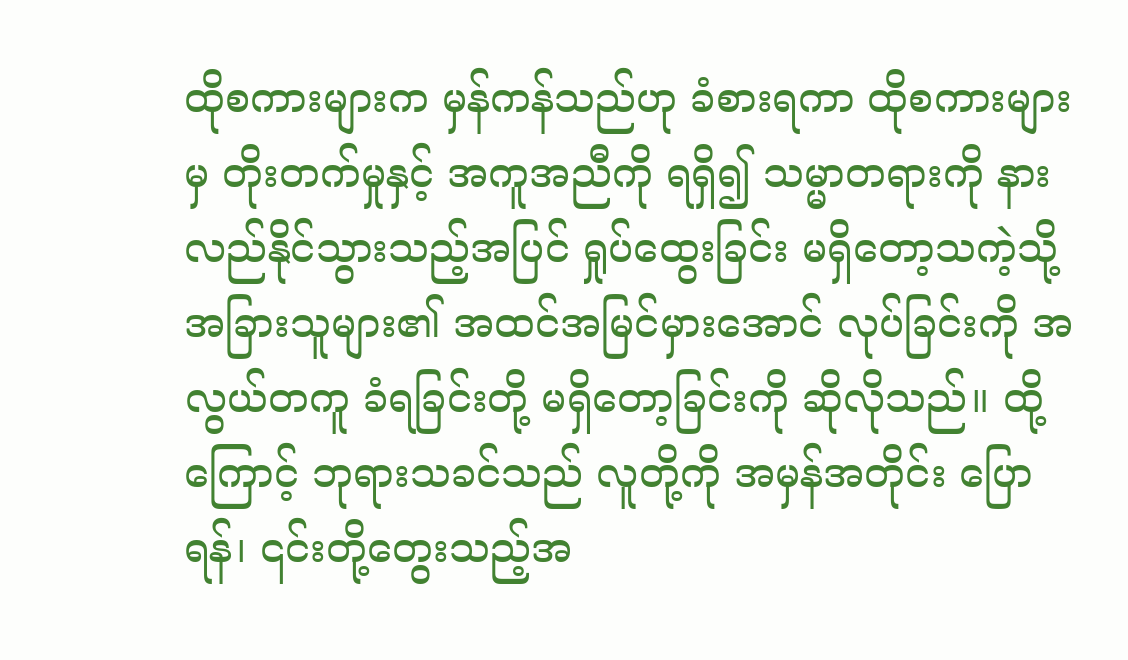ထိုစကားများက မှန်ကန်သည်ဟု ခံစားရကာ ထိုစကားများမှ တိုးတက်မှုနှင့် အကူအညီကို ရရှိ၍ သမ္မာတရားကို နားလည်နိုင်သွားသည့်အပြင် ရှုပ်ထွေးခြင်း မရှိတော့သကဲ့သို့ အခြားသူများ၏ အထင်အမြင်မှားအောင် လုပ်ခြင်းကို အလွယ်တကူ ခံရခြင်းတို့ မရှိတော့ခြင်းကို ဆိုလိုသည်။ ထို့ကြောင့် ဘုရားသခင်သည် လူတို့ကို အမှန်အတိုင်း ပြောရန်၊ ၎င်းတို့တွေးသည့်အ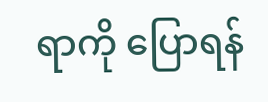ရာကို ပြောရန်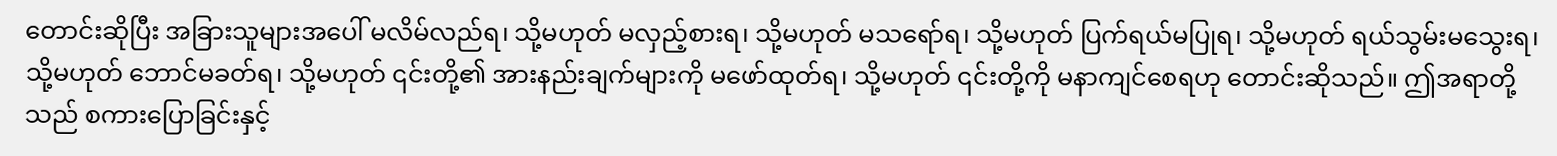တောင်းဆိုပြီး အခြားသူများအပေါ် မလိမ်လည်ရ၊ သို့မဟုတ် မလှည့်စားရ၊ သို့မဟုတ် မသရော်ရ၊ သို့မဟုတ် ပြက်ရယ်မပြုရ၊ သို့မဟုတ် ရယ်သွမ်းမသွေးရ၊ သို့မဟုတ် ဘောင်မခတ်ရ၊ သို့မဟုတ် ၎င်းတို့၏ အားနည်းချက်များကို မဖော်ထုတ်ရ၊ သို့မဟုတ် ၎င်းတို့ကို မနာကျင်စေရဟု တောင်းဆိုသည်။ ဤအရာတို့သည် စကားပြောခြင်းနှင့်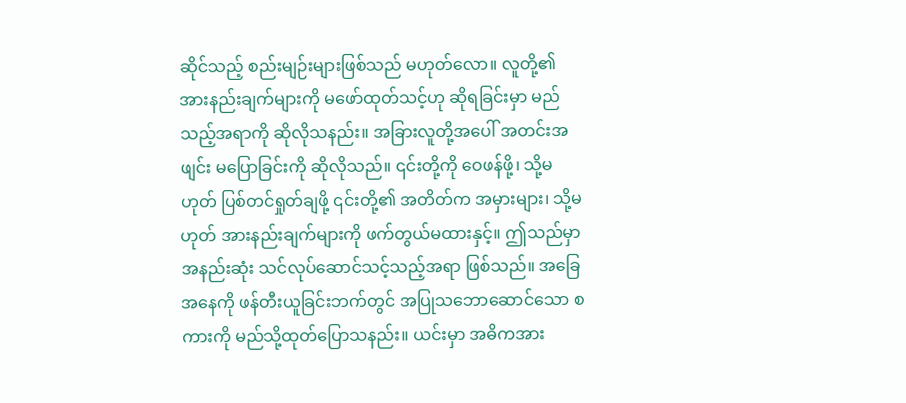ဆိုင်သည့် စည်းမျဉ်းများဖြစ်သည် မဟုတ်လော။ လူတို့၏ အားနည်းချက်များကို မဖော်ထုတ်သင့်ဟု ဆိုရခြင်းမှာ မည်သည့်အရာကို ဆိုလိုသနည်း။ အခြားလူတို့အပေါ် အတင်းအဖျင်း မပြောခြင်းကို ဆိုလိုသည်။ ၎င်းတို့ကို ဝေဖန်ဖို့၊ သို့မဟုတ် ပြစ်တင်ရှုတ်ချဖို့ ၎င်းတို့၏ အတိတ်က အမှားများ၊ သို့မဟုတ် အားနည်းချက်များကို ဖက်တွယ်မထားနှင့်။ ဤသည်မှာ အနည်းဆုံး သင်လုပ်ဆောင်သင့်သည့်အရာ ဖြစ်သည်။ အခြေအနေကို ဖန်တီးယူခြင်းဘက်တွင် အပြုသဘောဆောင်သော စကားကို မည်သို့ထုတ်ပြောသနည်း။ ယင်းမှာ အဓိကအား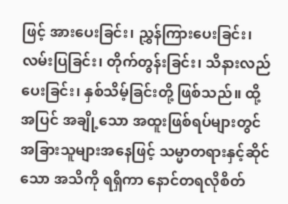ဖြင့် အားပေးခြင်း၊ ညွှန်ကြားပေးခြင်း၊ လမ်းပြခြင်း၊ တိုက်တွန်းခြင်း၊ သိနားလည်ပေးခြင်း၊ နှစ်သိမ့်ခြင်းတို့ ဖြစ်သည်။ ထို့အပြင် အချို့သော အထူးဖြစ်ရပ်များတွင် အခြားသူများအနေဖြင့် သမ္မာတရားနှင့်ဆိုင်သော အသိကို ရရှိကာ နောင်တရလိုစိတ်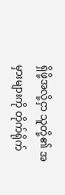ရှိဖို့အလို့ငှာ သူတို့၏ အမှားများကို တိုက်ရိုက်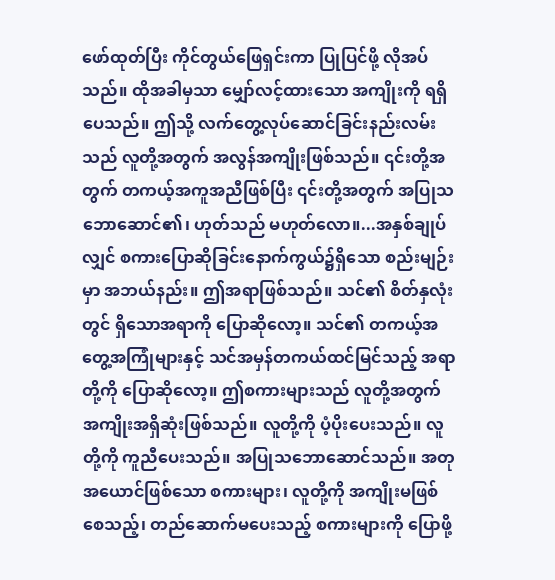ဖော်ထုတ်ပြီး ကိုင်တွယ်ဖြေရှင်းကာ ပြုပြင်ဖို့ လိုအပ်သည်။ ထိုအခါမှသာ မျှော်လင့်ထားသော အကျိုးကို ရရှိပေသည်။ ဤသို့ လက်တွေ့လုပ်ဆောင်ခြင်းနည်းလမ်းသည် လူတို့အတွက် အလွန်အကျိုးဖြစ်သည်။ ၎င်းတို့အတွက် တကယ့်အကူအညီဖြစ်ပြီး ၎င်းတို့အတွက် အပြုသဘောဆောင်၏၊ ဟုတ်သည် မဟုတ်လော။...အနှစ်ချုပ်လျှင် စကားပြောဆိုခြင်းနောက်ကွယ်၌ရှိသော စည်းမျဉ်းမှာ အဘယ်နည်း။ ဤအရာဖြစ်သည်။ သင်၏ စိတ်နှလုံးတွင် ရှိသောအရာကို ပြောဆိုလော့။ သင်၏ တကယ့်အတွေ့အကြုံများနှင့် သင်အမှန်တကယ်ထင်မြင်သည့် အရာတို့ကို ပြောဆိုလော့။ ဤစကားများသည် လူတို့အတွက် အကျိုးအရှိဆုံးဖြစ်သည်။ လူတို့ကို ပံ့ပိုးပေးသည်။ လူတို့ကို ကူညီပေးသည်။ အပြုသဘောဆောင်သည်။ အတုအယောင်ဖြစ်သော စကားများ၊ လူတို့ကို အကျိုးမဖြစ်စေသည့်၊ တည်ဆောက်မပေးသည့် စကားများကို ပြောဖို့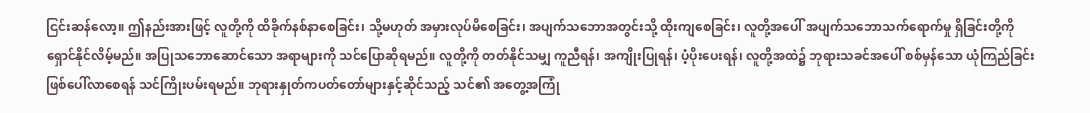ငြင်းဆန်လော့။ ဤနည်းအားဖြင့် လူတို့ကို ထိခိုက်နစ်နာစေခြင်း၊ သို့မဟုတ် အမှားလုပ်မိစေခြင်း၊ အပျက်သဘောအတွင်းသို့ ထိုးကျစေခြင်း၊ လူတို့အပေါ် အပျက်သဘောသက်ရောက်မှု ရှိခြင်းတို့ကို ရှောင်နိုင်လိမ့်မည်။ အပြုသဘောဆောင်သော အရာများကို သင်ပြောဆိုရမည်။ လူတို့ကို တတ်နိုင်သမျှ ကူညီရန်၊ အကျိုးပြုရန်၊ ပံ့ပိုးပေးရန်၊ လူတို့အထဲ၌ ဘုရားသခင်အပေါ် စစ်မှန်သော ယုံကြည်ခြင်း ဖြစ်ပေါ်လာစေရန် သင်ကြိုးပမ်းရမည်။ ဘုရားနှုတ်ကပတ်တော်များနှင့်ဆိုင်သည့် သင်၏ အတွေ့အကြုံ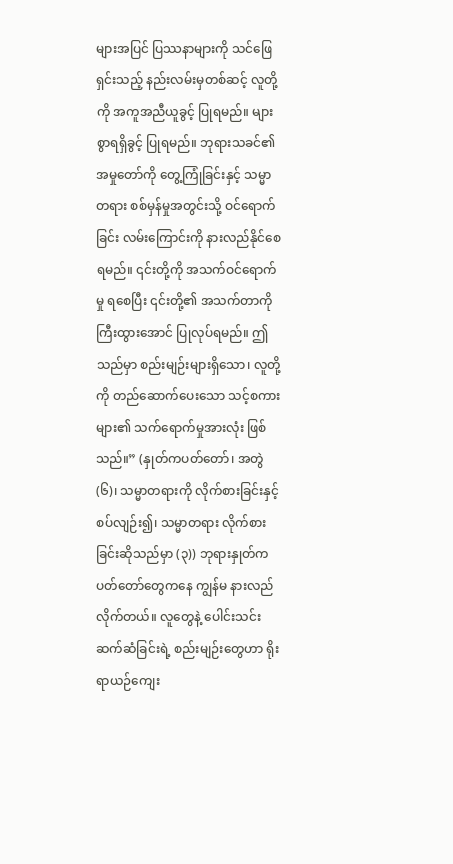များအပြင် ပြဿနာများကို သင်ဖြေရှင်းသည့် နည်းလမ်းမှတစ်ဆင့် လူတို့ကို အကူအညီယူခွင့် ပြုရမည်။ များစွာရရှိခွင့် ပြုရမည်။ ဘုရားသခင်၏ အမှုတော်ကို တွေ့ကြုံခြင်းနှင့် သမ္မာတရား စစ်မှန်မှုအတွင်းသို့ ဝင်ရောက်ခြင်း လမ်းကြောင်းကို နားလည်နိုင်စေရမည်။ ၎င်းတို့ကို အသက်ဝင်ရောက်မှု ရစေပြီး ၎င်းတို့၏ အသက်တာကို ကြီးထွားအောင် ပြုလုပ်ရမည်။ ဤသည်မှာ စည်းမျဉ်းများရှိသော၊ လူတို့ကို တည်ဆောက်ပေးသော သင့်စကားများ၏ သက်ရောက်မှုအားလုံး ဖြစ်သည်။” (နှုတ်ကပတ်တော်၊ အတွဲ (၆)၊ သမ္မာတရားကို လိုက်စားခြင်းနှင့် စပ်လျဉ်း၍၊ သမ္မာတရား လိုက်စားခြင်းဆိုသည်မှာ (၃)) ဘုရားနှုတ်ကပတ်တော်တွေကနေ ကျွန်မ နားလည်လိုက်တယ်။ လူတွေနဲ့ ပေါင်းသင်းဆက်ဆံခြင်းရဲ့ စည်းမျဉ်းတွေဟာ ရိုးရာယဉ်ကျေး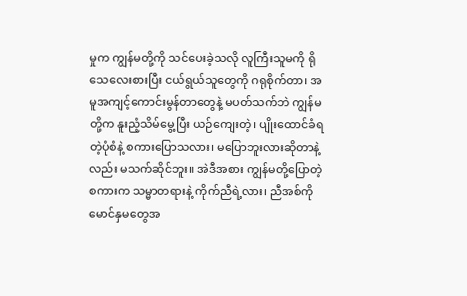မှုက ကျွန်မတို့ကို သင်ပေးခဲ့သလို လူကြီးသူမကို ရိုသေလေးစားပြီး ငယ်ရွယ်သူတွေကို ဂရုစိုက်တာ၊ အမူအကျင့်ကောင်းမွန်တာတွေနဲ့ မပတ်သက်ဘဲ ကျွန်မတို့က နူးညံ့သိမ်မွေ့ပြီး ယဉ်ကျေးတဲ့၊ ပျိုးထောင်ခံရတဲ့ပုံစံနဲ့ စကားပြောသလား၊ မပြောဘူးလားဆိုတာနဲ့လည်း မသက်ဆိုင်ဘူး။ အဲဒီအစား ကျွန်မတို့ပြောတဲ့စကားက သမ္မာတရားနဲ့ ကိုက်ညီရဲ့လား၊ ညီအစ်ကိုမောင်နှမတွေအ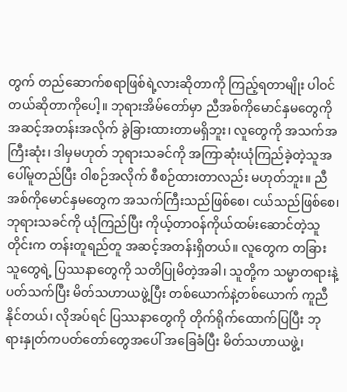တွက် တည်ဆောက်စရာဖြစ်ရဲ့လားဆိုတာကို ကြည့်ရတာမျိုး ပါဝင်တယ်ဆိုတာကိုပေါ့။ ဘုရားအိမ်တော်မှာ ညီအစ်ကိုမောင်နှမတွေကို အဆင့်အတန်းအလိုက် ခွဲခြားထားတာမရှိဘူး၊ လူတွေကို အသက်အကြီးဆုံး၊ ဒါမှမဟုတ် ဘုရားသခင်ကို အကြာဆုံးယုံကြည်ခဲ့တဲ့သူအပေါ်မူတည်ပြီး ဝါစဉ်အလိုက် စီစဉ်ထားတာလည်း မဟုတ်ဘူး။ ညီအစ်ကိုမောင်နှမတွေက အသက်ကြီးသည်ဖြစ်စေ၊ ငယ်သည်ဖြစ်စေ၊ ဘုရားသခင်ကို ယုံကြည်ပြီး ကိုယ့်တာဝန်ကိုယ်ထမ်းဆောင်တဲ့သူတိုင်းက တန်းတူရည်တူ အဆင့်အတန်းရှိတယ်။ လူတွေက တခြားသူတွေရဲ့ ပြဿနာတွေကို သတိပြုမိတဲ့အခါ၊ သူတို့က သမ္မာတရားနဲ့ပတ်သက်ပြီး မိတ်သဟာယဖွဲ့ပြီး တစ်ယောက်နဲ့တစ်ယောက် ကူညီနိုင်တယ်၊ လိုအပ်ရင် ပြဿနာတွေကို တိုက်ရိုက်ထောက်ပြပြီး ဘုရားနှုတ်ကပတ်တော်တွေအပေါ် အခြေခံပြီး မိတ်သဟာယဖွဲ့၊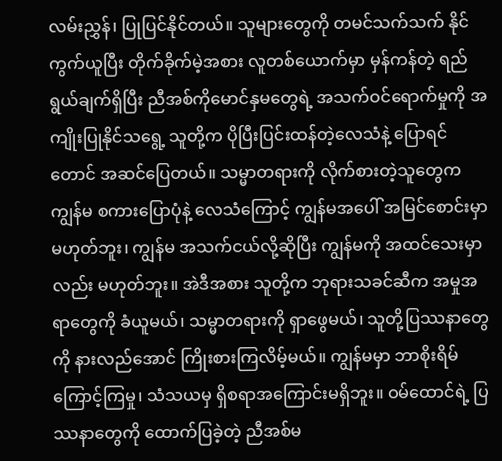လမ်းညွှန်၊ ပြုပြင်နိုင်တယ်။ သူများတွေကို တမင်သက်သက် နိုင်ကွက်ယူပြီး တိုက်ခိုက်မဲ့အစား လူတစ်ယောက်မှာ မှန်ကန်တဲ့ ရည်ရွယ်ချက်ရှိပြီး ညီအစ်ကိုမောင်နှမတွေရဲ့ အသက်ဝင်ရောက်မှုကို အကျိုးပြုနိုင်သရွေ့ သူတို့က ပိုပြီးပြင်းထန်တဲ့လေသံနဲ့ ပြောရင်တောင် အဆင်ပြေတယ်။ သမ္မာတရားကို လိုက်စားတဲ့သူတွေက ကျွန်မ စကားပြောပုံနဲ့ လေသံကြောင့် ကျွန်မအပေါ် အမြင်စောင်းမှာ မဟုတ်ဘူး၊ ကျွန်မ အသက်ငယ်လို့ဆိုပြီး ကျွန်မကို အထင်သေးမှာလည်း မဟုတ်ဘူး။ အဲဒီအစား သူတို့က ဘုရားသခင်ဆီက အမှုအရာတွေကို ခံယူမယ်၊ သမ္မာတရားကို ရှာဖွေမယ်၊ သူတို့ပြဿနာတွေကို နားလည်အောင် ကြိုးစားကြလိမ့်မယ်။ ကျွန်မမှာ ဘာစိုးရိမ်ကြောင့်ကြမှု၊ သံသယမှ ရှိစရာအကြောင်းမရှိဘူး။ ဝမ်ထောင်ရဲ့ ပြဿနာတွေကို ထောက်ပြခဲ့တဲ့ ညီအစ်မ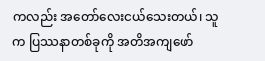ကလည်း အတော်လေးငယ်သေးတယ်၊ သူက ပြဿနာတစ်ခုကို အတိအကျဖော်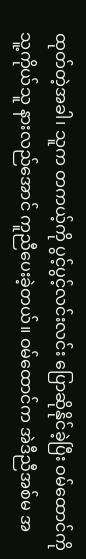ထုတ်တဲ့အခါ၊ သူက တကယ့်ကို ပွင့်ပွင့်လင်းလင်း ပြောဆိုနိုင်ခဲ့ပြီး ဝမ်ထောင်ကို သူ့ကိုယ်သူ နားလည်အောင် ကူညီပေးခဲ့တယ်။ ဝမ်ထောင်က အဲဒီညီအစ်မ အ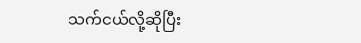သက်ငယ်လို့ဆိုပြီး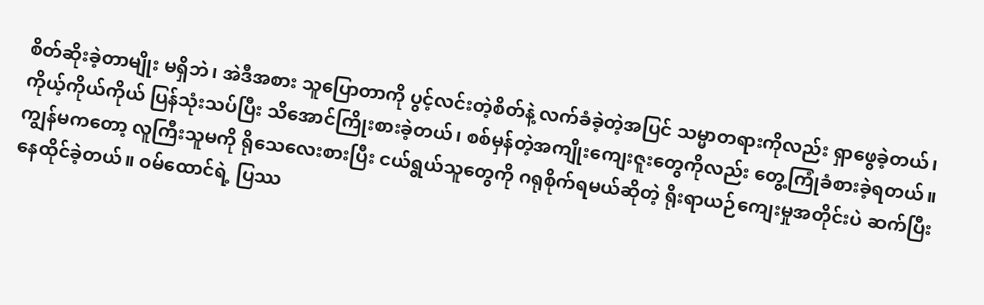စိတ်ဆိုးခဲ့တာမျိုး မရှိဘဲ၊ အဲဒီအစား သူပြောတာကို ပွင့်လင်းတဲ့စိတ်နဲ့ လက်ခံခဲ့တဲ့အပြင် သမ္မာတရားကိုလည်း ရှာဖွေခဲ့တယ်၊ ကိုယ့်ကိုယ်ကိုယ် ပြန်သုံးသပ်ပြီး သိအောင်ကြိုးစားခဲ့တယ်၊ စစ်မှန်တဲ့အကျိုးကျေးဇူးတွေကိုလည်း တွေ့ကြုံခံစားခဲ့ရတယ်။ ကျွန်မကတော့ လူကြီးသူမကို ရိုသေလေးစားပြီး ငယ်ရွယ်သူတွေကို ဂရုစိုက်ရမယ်ဆိုတဲ့ ရိုးရာယဉ်ကျေးမှုအတိုင်းပဲ ဆက်ပြီး နေထိုင်ခဲ့တယ်။ ဝမ်ထောင်ရဲ့ ပြဿ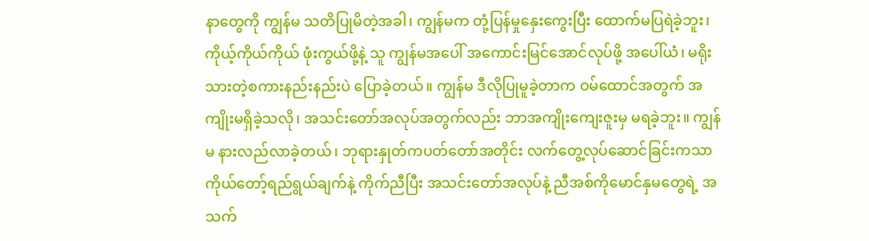နာတွေကို ကျွန်မ သတိပြုမိတဲ့အခါ၊ ကျွန်မက တုံ့ပြန်မှုနှေးကွေးပြီး ထောက်မပြရဲခဲ့ဘူး၊ ကိုယ့်ကိုယ်ကိုယ် ဖုံးကွယ်ဖို့နဲ့ သူ ကျွန်မအပေါ် အကောင်းမြင်အောင်လုပ်ဖို့ အပေါ်ယံ၊ မရိုးသားတဲ့စကားနည်းနည်းပဲ ပြောခဲ့တယ်။ ကျွန်မ ဒီလိုပြုမူခဲ့တာက ဝမ်ထောင်အတွက် အကျိုးမရှိခဲ့သလို၊ အသင်းတော်အလုပ်အတွက်လည်း ဘာအကျိုးကျေးဇူးမှ မရခဲ့ဘူး။ ကျွန်မ နားလည်လာခဲ့တယ်၊ ဘုရားနှုတ်ကပတ်တော်အတိုင်း လက်တွေ့လုပ်ဆောင်ခြင်းကသာ ကိုယ်တော့်ရည်ရွယ်ချက်နဲ့ ကိုက်ညီပြီး အသင်းတော်အလုပ်နဲ့ ညီအစ်ကိုမောင်နှမတွေရဲ့ အသက်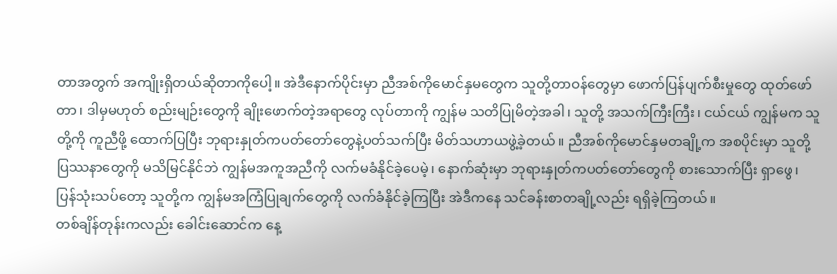တာအတွက် အကျိုးရှိတယ်ဆိုတာကိုပေါ့။ အဲဒီနောက်ပိုင်းမှာ ညီအစ်ကိုမောင်နှမတွေက သူတို့တာဝန်တွေမှာ ဖောက်ပြန်ပျက်စီးမှုတွေ ထုတ်ဖော်တာ၊ ဒါမှမဟုတ် စည်းမျဉ်းတွေကို ချိုးဖောက်တဲ့အရာတွေ လုပ်တာကို ကျွန်မ သတိပြုမိတဲ့အခါ၊ သူတို့ အသက်ကြီးကြီး၊ ငယ်ငယ် ကျွန်မက သူတို့ကို ကူညီဖို့ ထောက်ပြပြီး ဘုရားနှုတ်ကပတ်တော်တွေနဲ့ပတ်သက်ပြီး မိတ်သဟာယဖွဲ့ခဲ့တယ်။ ညီအစ်ကိုမောင်နှမတချို့က အစပိုင်းမှာ သူတို့ပြဿနာတွေကို မသိမြင်နိုင်ဘဲ ကျွန်မအကူအညီကို လက်မခံနိုင်ခဲ့ပေမဲ့၊ နောက်ဆုံးမှာ ဘုရားနှုတ်ကပတ်တော်တွေကို စားသောက်ပြီး ရှာဖွေ၊ ပြန်သုံးသပ်တော့ သူတို့က ကျွန်မအကြံပြုချက်တွေကို လက်ခံနိုင်ခဲ့ကြပြီး အဲဒီကနေ သင်ခန်းစာတချို့လည်း ရရှိခဲ့ကြတယ်။
တစ်ချိန်တုန်းကလည်း ခေါင်းဆောင်က နေ့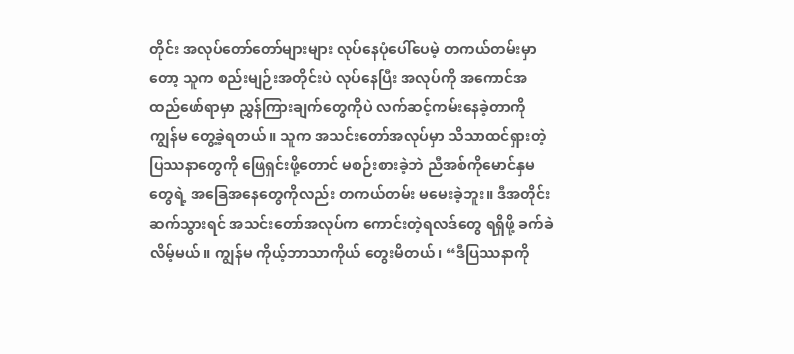တိုင်း အလုပ်တော်တော်များများ လုပ်နေပုံပေါ်ပေမဲ့ တကယ်တမ်းမှာတော့ သူက စည်းမျဉ်းအတိုင်းပဲ လုပ်နေပြီး အလုပ်ကို အကောင်အထည်ဖော်ရာမှာ ညွှန်ကြားချက်တွေကိုပဲ လက်ဆင့်ကမ်းနေခဲ့တာကို ကျွန်မ တွေ့ခဲ့ရတယ်။ သူက အသင်းတော်အလုပ်မှာ သိသာထင်ရှားတဲ့ ပြဿနာတွေကို ဖြေရှင်းဖို့တောင် မစဉ်းစားခဲ့ဘဲ ညီအစ်ကိုမောင်နှမတွေရဲ့ အခြေအနေတွေကိုလည်း တကယ်တမ်း မမေးခဲ့ဘူး။ ဒီအတိုင်းဆက်သွားရင် အသင်းတော်အလုပ်က ကောင်းတဲ့ရလဒ်တွေ ရရှိဖို့ ခက်ခဲလိမ့်မယ်။ ကျွန်မ ကိုယ့်ဘာသာကိုယ် တွေးမိတယ်၊ “ဒီပြဿနာကို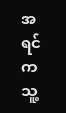အရင်က သူ့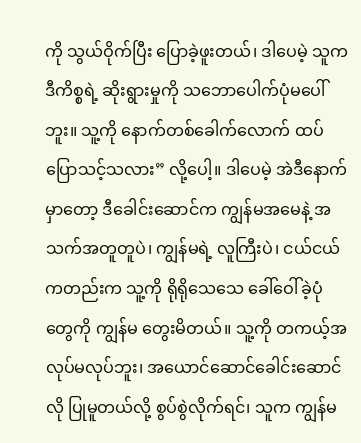ကို သွယ်ဝိုက်ပြီး ပြောခဲ့ဖူးတယ်၊ ဒါပေမဲ့ သူက ဒီကိစ္စရဲ့ ဆိုးရွားမှုကို သဘောပေါက်ပုံမပေါ်ဘူး။ သူ့ကို နောက်တစ်ခေါက်လောက် ထပ်ပြောသင့်သလား” လို့ပေါ့။ ဒါပေမဲ့ အဲဒီနောက်မှာတော့ ဒီခေါင်းဆောင်က ကျွန်မအမေနဲ့ အသက်အတူတူပဲ၊ ကျွန်မရဲ့ လူကြီးပဲ၊ ငယ်ငယ်ကတည်းက သူ့ကို ရိုရိုသေသေ ခေါ်ဝေါ်ခဲ့ပုံတွေကို ကျွန်မ တွေးမိတယ်။ သူ့ကို တကယ့်အလုပ်မလုပ်ဘူး၊ အယောင်ဆောင်ခေါင်းဆောင်လို ပြုမူတယ်လို့ စွပ်စွဲလိုက်ရင်၊ သူက ကျွန်မ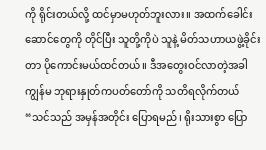ကို ရိုင်းတယ်လို့ ထင်မှာမဟုတ်ဘူးလား။ အထက်ခေါင်းဆောင်တွေကို တိုင်ပြီး သူတို့ကိုပဲ သူနဲ့ မိတ်သဟာယဖွဲ့ခိုင်းတာ ပိုကောင်းမယ်ထင်တယ်။ ဒီအတွေးဝင်လာတဲ့အခါ ကျွန်မ ဘုရားနှုတ်ကပတ်တော်ကို သတိရလိုက်တယ် “သင်သည် အမှန်အတိုင်း ပြောရမည်၊ ရိုးသားစွာ ပြော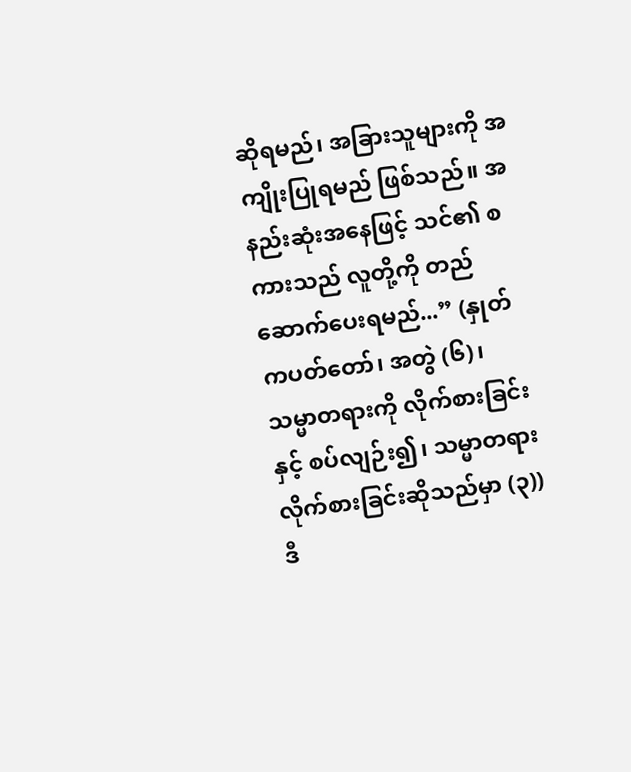ဆိုရမည်၊ အခြားသူများကို အကျိုးပြုရမည် ဖြစ်သည်။ အနည်းဆုံးအနေဖြင့် သင်၏ စကားသည် လူတို့ကို တည်ဆောက်ပေးရမည်...” (နှုတ်ကပတ်တော်၊ အတွဲ (၆)၊ သမ္မာတရားကို လိုက်စားခြင်းနှင့် စပ်လျဉ်း၍၊ သမ္မာတရား လိုက်စားခြင်းဆိုသည်မှာ (၃)) ဒီ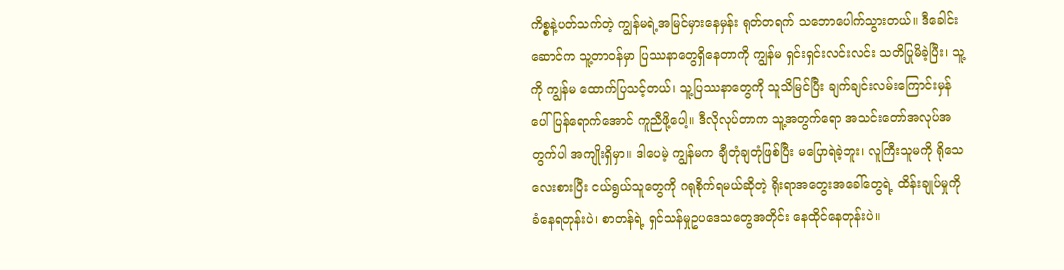ကိစ္စနဲ့ပတ်သက်တဲ့ ကျွန်မရဲ့အမြင်မှားနေမှန်း ရုတ်တရက် သဘောပေါက်သွားတယ်။ ဒီခေါင်းဆောင်က သူ့တာဝန်မှာ ပြဿနာတွေရှိနေတာကို ကျွန်မ ရှင်းရှင်းလင်းလင်း သတိပြုမိခဲ့ပြီး၊ သူ့ကို ကျွန်မ ထောက်ပြသင့်တယ်၊ သူ့ပြဿနာတွေကို သူသိမြင်ပြီး ချက်ချင်းလမ်းကြောင်းမှန်ပေါ် ပြန်ရောက်အောင် ကူညီဖို့ပေါ့။ ဒီလိုလုပ်တာက သူ့အတွက်ရော အသင်းတော်အလုပ်အတွက်ပါ အကျိုးရှိမှာ။ ဒါပေမဲ့ ကျွန်မက ချီတုံချတုံဖြစ်ပြီး မပြောရဲခဲ့ဘူး၊ လူကြီးသူမကို ရိုသေလေးစားပြီး ငယ်ရွယ်သူတွေကို ဂရုစိုက်ရမယ်ဆိုတဲ့ ရိုးရာအတွေးအခေါ်တွေရဲ့ ထိန်းချုပ်မှုကို ခံနေရတုန်းပဲ၊ စာတန်ရဲ့ ရှင်သန်မှုဥပဒေသတွေအတိုင်း နေထိုင်နေတုန်းပဲ။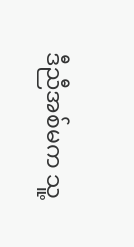ဒီညီအစ်မက သူ့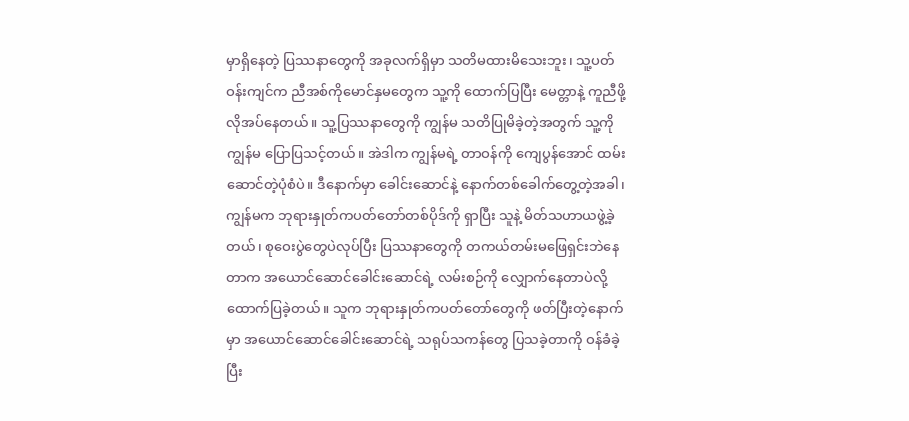မှာရှိနေတဲ့ ပြဿနာတွေကို အခုလက်ရှိမှာ သတိမထားမိသေးဘူး၊ သူ့ပတ်ဝန်းကျင်က ညီအစ်ကိုမောင်နှမတွေက သူ့ကို ထောက်ပြပြီး မေတ္တာနဲ့ ကူညီဖို့ လိုအပ်နေတယ်။ သူ့ပြဿနာတွေကို ကျွန်မ သတိပြုမိခဲ့တဲ့အတွက် သူ့ကို ကျွန်မ ပြောပြသင့်တယ်။ အဲဒါက ကျွန်မရဲ့ တာဝန်ကို ကျေပွန်အောင် ထမ်းဆောင်တဲ့ပုံစံပဲ။ ဒီနောက်မှာ ခေါင်းဆောင်နဲ့ နောက်တစ်ခေါက်တွေ့တဲ့အခါ၊ ကျွန်မက ဘုရားနှုတ်ကပတ်တော်တစ်ပိုဒ်ကို ရှာပြီး သူနဲ့ မိတ်သဟာယဖွဲ့ခဲ့တယ်၊ စုဝေးပွဲတွေပဲလုပ်ပြီး ပြဿနာတွေကို တကယ်တမ်းမဖြေရှင်းဘဲနေတာက အယောင်ဆောင်ခေါင်းဆောင်ရဲ့ လမ်းစဉ်ကို လျှောက်နေတာပဲလို့ ထောက်ပြခဲ့တယ်။ သူက ဘုရားနှုတ်ကပတ်တော်တွေကို ဖတ်ပြီးတဲ့နောက်မှာ အယောင်ဆောင်ခေါင်းဆောင်ရဲ့ သရုပ်သကန်တွေ ပြသခဲ့တာကို ဝန်ခံခဲ့ပြီး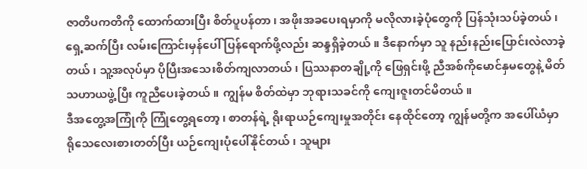ဇာတိပကတိကို ထောက်ထားပြီး စိတ်ပူပန်တာ၊ အဖိုးအခပေးရမှာကို မလိုလားခဲ့ပုံတွေကို ပြန်သုံးသပ်ခဲ့တယ်၊ ရှေ့ဆက်ပြီး လမ်းကြောင်းမှန်ပေါ် ပြန်ရောက်ဖို့လည်း ဆန္ဒရှိခဲ့တယ်။ ဒီနောက်မှာ သူ နည်းနည်းပြောင်းလဲလာခဲ့တယ်၊ သူ့အလုပ်မှာ ပိုပြီးအသေးစိတ်ကျလာတယ်၊ ပြဿနာတချို့ကို ဖြေရှင်းဖို့ ညီအစ်ကိုမောင်နှမတွေနဲ့ မိတ်သဟာယဖွဲ့ပြီး ကူညီပေးခဲ့တယ်။ ကျွန်မ စိတ်ထဲမှာ ဘုရားသခင်ကို ကျေးဇူးတင်မိတယ်။
ဒီအတွေ့အကြုံကို ကြုံတွေ့ရတော့၊ စာတန်ရဲ့ ရိုးရာယဉ်ကျေးမှုအတိုင်း နေထိုင်တော့ ကျွန်မတို့က အပေါ်ယံမှာ ရိုသေလေးစားတတ်ပြီး ယဉ်ကျေးပုံပေါ်နိုင်တယ်၊ သူများ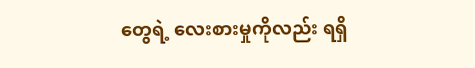တွေရဲ့ လေးစားမှုကိုလည်း ရရှိ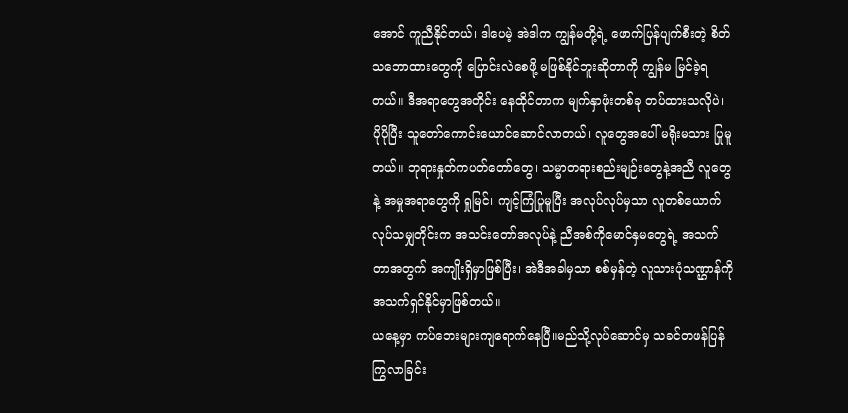အောင် ကူညီနိုင်တယ်၊ ဒါပေမဲ့ အဲဒါက ကျွန်မတို့ရဲ့ ဖောက်ပြန်ပျက်စီးတဲ့ စိတ်သဘောထားတွေကို ပြောင်းလဲစေဖို့ မဖြစ်နိုင်ဘူးဆိုတာကို ကျွန်မ မြင်ခဲ့ရတယ်။ ဒီအရာတွေအတိုင်း နေထိုင်တာက မျက်နှာဖုံးတစ်ခု တပ်ထားသလိုပဲ၊ ပိုပိုပြီး သူတော်ကောင်းယောင်ဆောင်လာတယ်၊ လူတွေအပေါ် မရိုးမသား ပြုမူတယ်။ ဘုရားနှုတ်ကပတ်တော်တွေ၊ သမ္မာတရားစည်းမျဉ်းတွေနဲ့အညီ လူတွေနဲ့ အမှုအရာတွေကို ရှုမြင်၊ ကျင့်ကြံပြုမူပြီး အလုပ်လုပ်မှသာ လူတစ်ယောက်လုပ်သမျှတိုင်းက အသင်းတော်အလုပ်နဲ့ ညီအစ်ကိုမောင်နှမတွေရဲ့ အသက်တာအတွက် အကျိုးရှိမှာဖြစ်ပြီး၊ အဲဒီအခါမှသာ စစ်မှန်တဲ့ လူသားပုံသဏ္ဌာန်ကို အသက်ရှင်နိုင်မှာဖြစ်တယ်။
ယနေ့မှာ ကပ်ဘေးများကျရောက်နေပြီ။မည်သို့လုပ်ဆောင်မှ သခင်တဖန်ပြန်ကြွလာခြင်း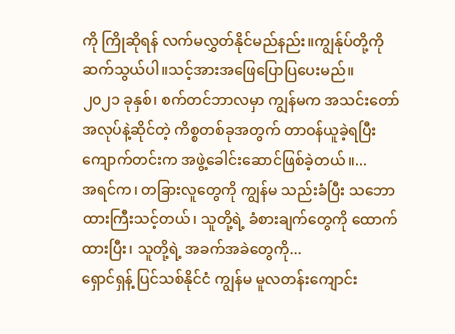ကို ကြိုဆိုရန် လက်မလွှတ်နိုင်မည်နည်း။ကျွန်ုပ်တို့ကိုဆက်သွယ်ပါ။သင့်အားအဖြေပြောပြပေးမည်။
၂၀၂၁ ခုနှစ်၊ စက်တင်ဘာလမှာ ကျွန်မက အသင်းတော်အလုပ်နဲ့ဆိုင်တဲ့ ကိစ္စတစ်ခုအတွက် တာဝန်ယူခဲ့ရပြီး ကျောက်တင်းက အဖွဲ့ခေါင်းဆောင်ဖြစ်ခဲ့တယ်။...
အရင်က၊ တခြားလူတွေကို ကျွန်မ သည်းခံပြီး သဘောထားကြီးသင့်တယ်၊ သူတို့ရဲ့ ခံစားချက်တွေကို ထောက်ထားပြီး၊ သူတို့ရဲ့ အခက်အခဲတွေကို...
ရှောင်ရှန့် ပြင်သစ်နိုင်ငံ ကျွန်မ မူလတန်းကျောင်း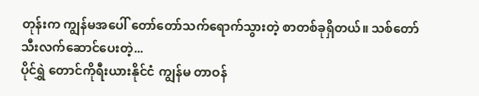တုန်းက ကျွန်မအပေါ် တော်တော်သက်ရောက်သွားတဲ့ စာတစ်ခုရှိတယ်။ သစ်တော်သီးလက်ဆောင်ပေးတဲ့...
ပိုင်ရွှဲ တောင်ကိုရီးယားနိုင်ငံ ကျွန်မ တာဝန်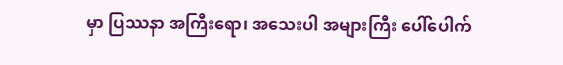မှာ ပြဿနာ အကြီးရော၊ အသေးပါ အများကြီး ပေါ်ပေါက်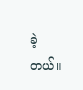ခဲ့တယ်။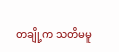တချို့က သတိမမူ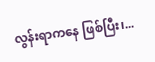လွန်းရာကနေ ဖြစ်ပြီး၊...